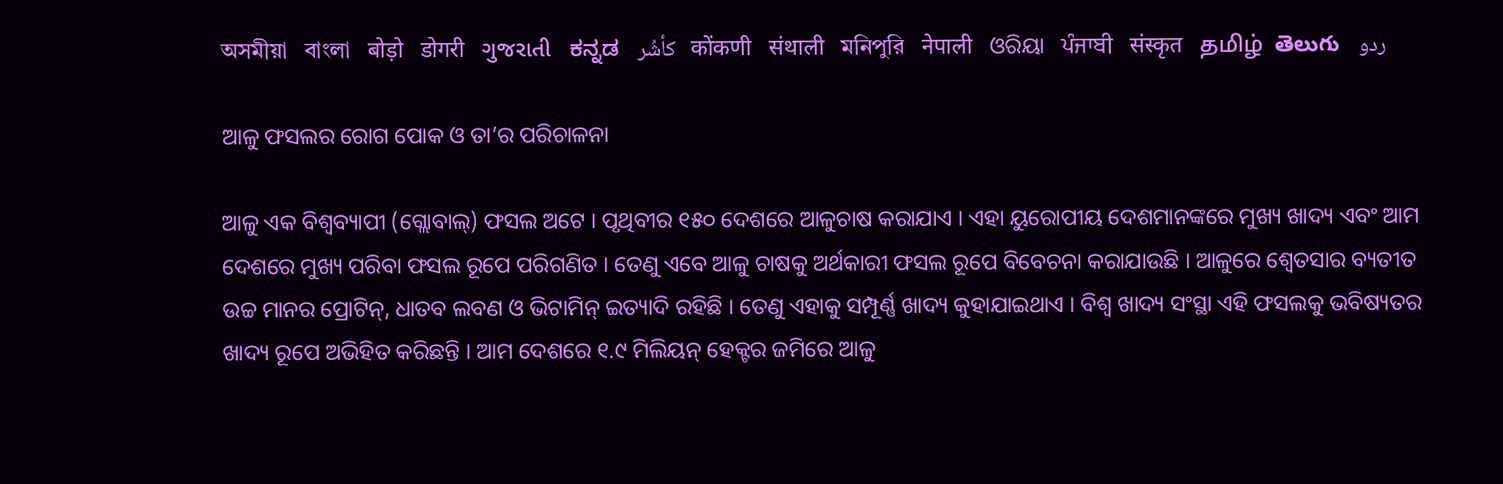অসমীয়া   বাংলা   बोड़ो   डोगरी   ગુજરાતી   ಕನ್ನಡ   كأشُر   कोंकणी   संथाली   মনিপুরি   नेपाली   ଓରିୟା   ਪੰਜਾਬੀ   संस्कृत   தமிழ்  తెలుగు   ردو

ଆଳୁ ଫସଲର ରୋଗ ପୋକ ଓ ତା’ର ପରିଚାଳନା

ଆଳୁ ଏକ ବିଶ୍ୱବ୍ୟାପୀ (ଗ୍ଲୋବାଲ୍) ଫସଲ ଅଟେ । ପୃଥିବୀର ୧୫୦ ଦେଶରେ ଆଳୁଚାଷ କରାଯାଏ । ଏହା ୟୁରୋପୀୟ ଦେଶମାନଙ୍କରେ ମୁଖ୍ୟ ଖାଦ୍ୟ ଏବଂ ଆମ ଦେଶରେ ମୁଖ୍ୟ ପରିବା ଫସଲ ରୂପେ ପରିଗଣିତ । ତେଣୁ ଏବେ ଆଳୁ ଚାଷକୁ ଅର୍ଥକାରୀ ଫସଲ ରୂପେ ବିବେଚନା କରାଯାଉଛି । ଆଳୁରେ ଶ୍ଵେତସାର ବ୍ୟତୀତ ଉଚ୍ଚ ମାନର ପ୍ରୋଟିନ୍, ଧାତବ ଲବଣ ଓ ଭିଟାମିନ୍ ଇତ୍ୟାଦି ରହିଛି । ତେଣୁ ଏହାକୁ ସମ୍ପୂର୍ଣ୍ଣ ଖାଦ୍ୟ କୁହାଯାଇଥାଏ । ବିଶ୍ୱ ଖାଦ୍ୟ ସଂସ୍ଥା ଏହି ଫସଲକୁ ଭବିଷ୍ୟତର ଖାଦ୍ୟ ରୂପେ ଅଭିହିତ କରିଛନ୍ତି । ଆମ ଦେଶରେ ୧.୯ ମିଲିୟନ୍ ହେକ୍ଟର ଜମିରେ ଆଳୁ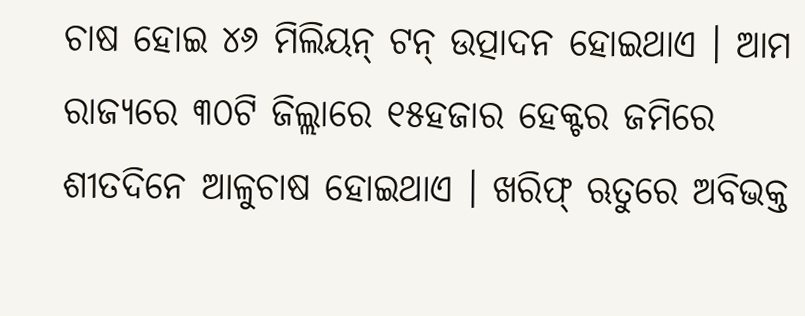ଚାଷ ହୋଇ ୪୬ ମିଲିୟନ୍‌ ଟନ୍‌ ଉତ୍ପାଦନ ହୋଇଥାଏ । ଆମ ରାଜ୍ୟରେ ୩୦ଟି ଜିଲ୍ଲାରେ ୧୫ହଜାର ହେକ୍ଟର ଜମିରେ ଶୀତଦିନେ ଆଳୁଚାଷ ହୋଇଥାଏ । ଖରିଫ୍ ଋତୁରେ ଅବିଭକ୍ତ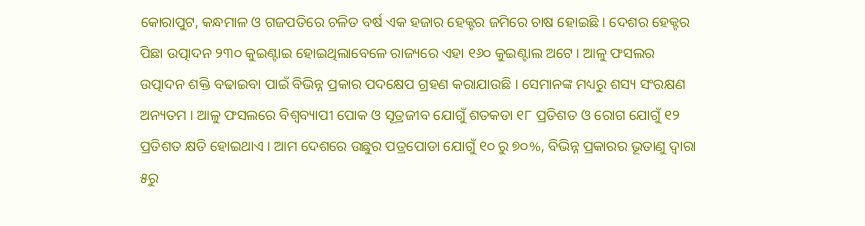କୋରାପୁଟ, କନ୍ଧମାଳ ଓ ଗଜପତିରେ ଚଳିତ ବର୍ଷ ଏକ ହଜାର ହେକ୍ଟର ଜମିରେ ଚାଷ ହୋଇଛି । ଦେଶର ହେକ୍ଟର ପିଛା ଉତ୍ପାଦନ ୨୩୦ କୁଇଣ୍ଟାଇ ହୋଇଥିଲାବେଳେ ରାଜ୍ୟରେ ଏହା ୧୬୦ କୁଇଣ୍ଟାଲ ଅଟେ । ଆଳୁ ଫସଲର ଉତ୍ପାଦନ ଶକ୍ତି ବଢାଇବା ପାଇଁ ବିଭିନ୍ନ ପ୍ରକାର ପଦକ୍ଷେପ ଗ୍ରହଣ କରାଯାଉଛି । ସେମାନଙ୍କ ମଧ୍ୟରୁ ଶସ୍ୟ ସଂରକ୍ଷଣ ଅନ୍ୟତମ । ଆଳୁ ଫସଲରେ ବିଶ୍ଵବ୍ୟାପୀ ପୋକ ଓ ସୂତ୍ରଜୀବ ଯୋଗୁଁ ଶତକଡା ୧୮ ପ୍ରତିଶତ ଓ ରୋଗ ଯୋଗୁଁ ୧୨ ପ୍ରତିଶତ କ୍ଷତି ହୋଇଥାଏ । ଆମ ଦେଶରେ ଉଛୁର ପତ୍ରପୋଡା ଯୋଗୁଁ ୧୦ ରୁ ୭୦%, ବିଭିନ୍ନ ପ୍ରକାରର ଭୂତାଣୁ ଦ୍ଵାରା ୫ରୁ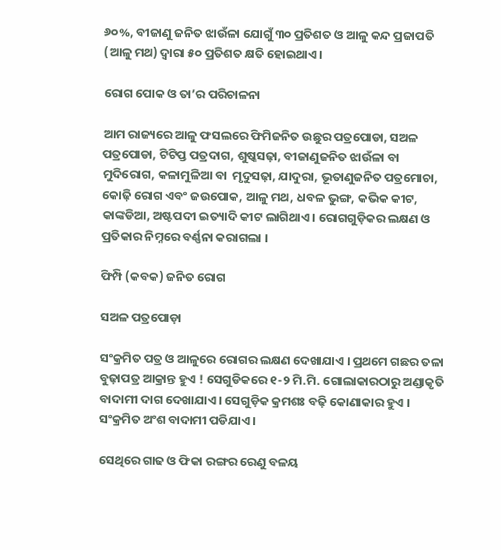୬୦%, ବୀଜାଣୁ ଜନିତ ଝାଉଁଳା ଯୋଗୁଁ ୩୦ ପ୍ରତିଶତ ଓ ଆଳୁ କନ୍ଦ ପ୍ରଜାପତି (ଆଳୁ ମଥ) ଦ୍ଵାରା ୫୦ ପ୍ରତିଶତ କ୍ଷତି ହୋଇଥାଏ ।

ରୋଗ ପୋକ ଓ ତା’ର ପରିଚାଳନା

ଆମ ରାଜ୍ୟରେ ଆଳୁ ଫସଲରେ ଫିମିଜନିତ ଉଛୁର ପତ୍ରପୋଡା, ସଅଳ ପତ୍ରପୋଡା, ଟିଟିପ୍ତ ପତ୍ରଦାଗ, ଶୁଷ୍କସଢ଼ା, ବୀଜାଣୁଜନିତ ଝାଉଁଳା ବା ମୁଦିରୋଗ, କଳାମୁଳିଆ ବା  ମୃଦୁସଢ଼ା, ଯାଦୁରା, ଭୂତାଣୁଜନିତ ପତ୍ରମୋଚା, କୋଢ଼ି ରୋଗ ଏବଂ ଜଉପୋକ, ଆଳୁ ମଥ, ଧବଳ ଭୁଙ୍ଗ, କଭିକ କୀଟ, କାଙ୍କଡିଆ, ଅଷ୍ଟପଦୀ ଇତ୍ୟାଦି କୀଟ ଲାଗିଥାଏ । ରୋଗଗୁଡ଼ିକର ଲକ୍ଷଣ ଓ ପ୍ରତିକାର ନିମ୍ନରେ ବର୍ଣ୍ଣନା କରାଗଲା ।

ଫିମ୍ପି (କବକ) ଜନିତ ରୋଗ

ସଅଳ ପତ୍ରପୋଡ଼ା

ସଂକ୍ରମିତ ପତ୍ର ଓ ଆଳୁରେ ରୋଗର ଲକ୍ଷଣ ଦେଖାଯାଏ । ପ୍ରଥମେ ଗଛର ତଳା ବୁଢ଼ାପତ୍ର ଆକ୍ରାନ୍ତ ହୁଏ ! ସେଗୁଡିକରେ ୧-୨ ମି.ମି. ଗୋଲାକାରଠାରୁ ଅଣ୍ଡାକୃତି ବାଦାମୀ ଦାଗ ଦେଖାଯାଏ । ସେଗୁଡ଼ିକ କ୍ରମଶଃ ବଢ଼ି କୋଣାକାର ହୁଏ । ସଂକ୍ରମିତ ଅଂଶ ବାଦାମୀ ପଡିଯାଏ ।

ସେଥିରେ ଗାଢ ଓ ଫିକା ରଙ୍ଗର ରେଣୁ ବଳୟ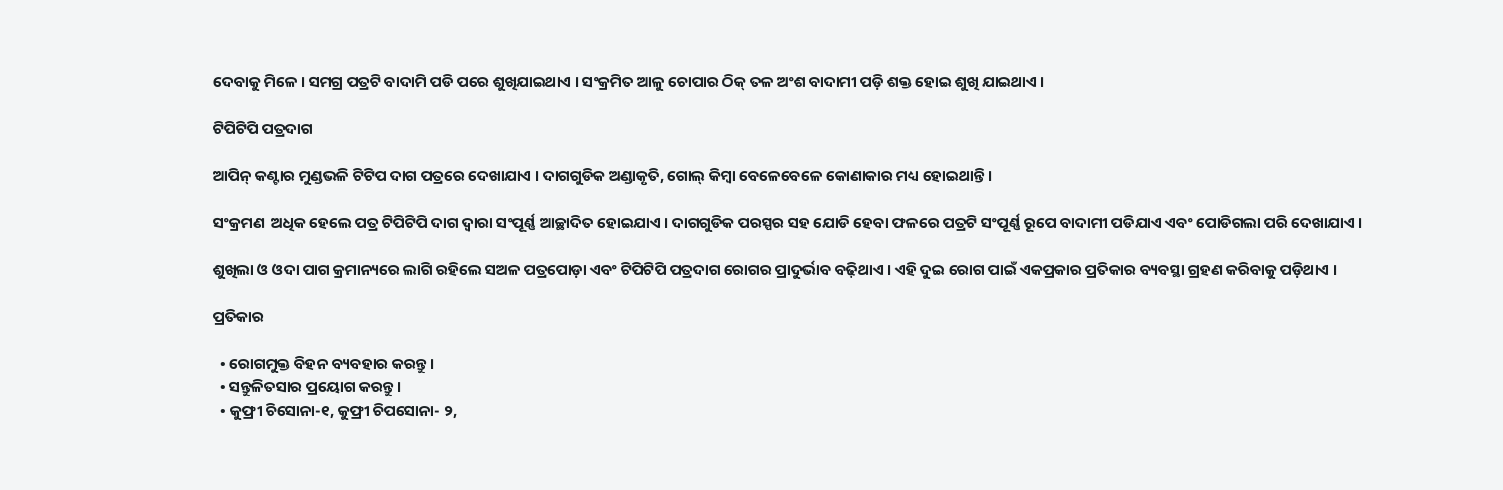ଦେବାକୁ ମିଳେ । ସମଗ୍ର ପତ୍ରଟି ବାଦାମି ପଡି ପରେ ଶୁଖିଯାଇଥାଏ । ସଂକ୍ରମିତ ଆଳୁ ଚୋପାର ଠିକ୍ ତଳ ଅଂଶ ବାଦାମୀ ପଡ଼ି ଶକ୍ତ ହୋଇ ଶୁଖି ଯାଇଥାଏ ।

ଟିପିଟିପି ପତ୍ରଦାଗ

ଆପିନ୍ କଣ୍ଟାର ମୁଣ୍ଡଭଳି ଟିଟିପ ଦାଗ ପତ୍ରରେ ଦେଖାଯାଏ । ଦାଗଗୁଡିକ ଅଣ୍ଡାକୃତି, ଗୋଲ୍ କିମ୍ବା ବେଳେବେଳେ କୋଣାକାର ମଧ୍ୟ ହୋଇଥାନ୍ତି ।

ସଂକ୍ରମଣ  ଅଧିକ ହେଲେ ପତ୍ର ଟିପିଟିପି ଦାଗ ଦ୍ଵାରା ସଂପୂର୍ଣ୍ଣ ଆଚ୍ଛାଦିତ ହୋଇଯାଏ । ଦାଗଗୁଡିକ ପରସ୍ପର ସହ ଯୋଡି ହେବା ଫଳରେ ପତ୍ରଟି ସଂପୂର୍ଣ୍ଣ ରୂପେ ବାଦାମୀ ପଡିଯାଏ ଏବଂ ପୋଡିଗଲା ପରି ଦେଖାଯାଏ ।

ଶୁଖିଲା ଓ ଓଦା ପାଗ କ୍ରମାନ୍ୟରେ ଲାଗି ରହିଲେ ସଅଳ ପତ୍ରପୋଡ଼ା ଏବଂ ଟିପିଟିପି ପତ୍ରଦାଗ ରୋଗର ପ୍ରାଦୁର୍ଭାବ ବଢ଼ିଥାଏ । ଏହି ଦୁଇ ରୋଗ ପାଇଁ ଏକପ୍ରକାର ପ୍ରତିକାର ବ୍ୟବସ୍ଥା ଗ୍ରହଣ କରିବାକୁ ପଡ଼ିଥାଏ ।

ପ୍ରତିକାର

  • ରୋଗମୁକ୍ତ ବିହନ ବ୍ୟବହାର କରନ୍ତୁ ।
  • ସନ୍ତୁଳିତସାର ପ୍ରୟୋଗ କରନ୍ତୁ ।
  • କୁଫ୍ରୀ ଚିସୋନା-୧, କୁଫ୍ରୀ ଚିପସୋନା- ୨,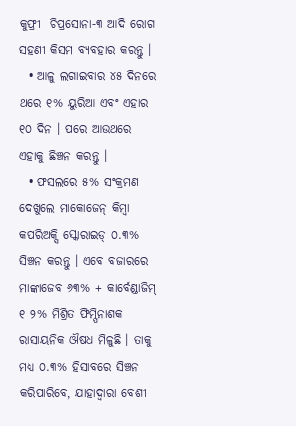କୁଫ୍ରୀ  ଚିପ୍ରସୋନା-୩ ଆଦି ରୋଗ ସହଣୀ କିସମ ବ୍ୟବହାର କରନ୍ତୁ ।
  • ଆଳୁ ଲଗାଇବାର ୪୫ ଦିନରେ ଥରେ ୧% ୟୁରିଆ ଏବଂ ଏହାର ୧୦ ଦିନ । ପରେ ଆଉଥରେ ଏହାକୁ ଛିଞ୍ଚନ କରନ୍ତୁ ।
  • ଫସଲରେ ୫% ସଂକ୍ରମଣ ଦେଖୁଲେ ମାକୋଜେନ୍ କିମ୍ବା କପରିଅକ୍ସି ସ୍କୋରାଇଡ୍ ୦.୩% ସିଞ୍ଚନ କରନ୍ତୁ । ଏବେ ବଜାରରେ ମାଙ୍କାଜେବ ୬୩% + କାର୍ବେଣ୍ଡାଜିମ୍ ୧ ୨% ମିଶ୍ରିତ ଫିମ୍ପିନାଶକ ରାସାୟନିକ ଔଷଧ ମିଳୁଛି । ତାକୁ ମଧ୍ୟ ୦.୩% ହିସାବରେ ସିଞ୍ଚନ କରିପାରିବେ, ଯାହାଦ୍ଵାରା ବେଶୀ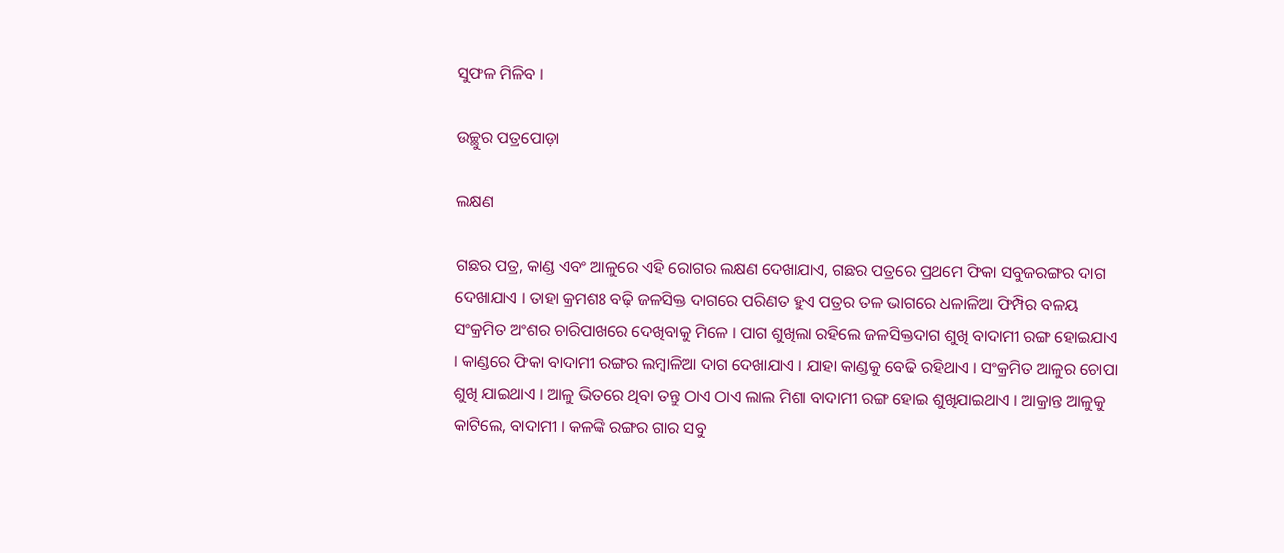ସୁଫଳ ମିଳିବ ।

ଉଚ୍ଛୁର ପତ୍ରପୋଡ଼ା

ଲକ୍ଷଣ

ଗଛର ପତ୍ର, କାଣ୍ଡ ଏବଂ ଆଳୁରେ ଏହି ରୋଗର ଲକ୍ଷଣ ଦେଖାଯାଏ, ଗଛର ପତ୍ରରେ ପ୍ରଥମେ ଫିକା ସବୁଜରଙ୍ଗର ଦାଗ ଦେଖାଯାଏ । ତାହା କ୍ରମଶଃ ବଢ଼ି ଜଳସିକ୍ତ ଦାଗରେ ପରିଣତ ହୁଏ ପତ୍ରର ତଳ ଭାଗରେ ଧଳାଳିଆ ଫିମ୍ପିର ବଳୟ ସଂକ୍ରମିତ ଅଂଶର ଚାରିପାଖରେ ଦେଖିବାକୁ ମିଳେ । ପାଗ ଶୁଖିଲା ରହିଲେ ଜଳସିକ୍ତଦାଗ ଶୁଖି ବାଦାମୀ ରଙ୍ଗ ହୋଇଯାଏ । କାଣ୍ଡରେ ଫିକା ବାଦାମୀ ରଙ୍ଗର ଲମ୍ବାଳିଆ ଦାଗ ଦେଖାଯାଏ । ଯାହା କାଣ୍ଡକୁ ବେଢି ରହିଥାଏ । ସଂକ୍ରମିତ ଆଳୁର ଚୋପା ଶୁଖି ଯାଇଥାଏ । ଆଳୁ ଭିତରେ ଥିବା ତନ୍ତୁ ଠାଏ ଠାଏ ଲାଲ ମିଶା ବାଦାମୀ ରଙ୍ଗ ହୋଇ ଶୁଖିଯାଇଥାଏ । ଆକ୍ରାନ୍ତ ଆଳୁକୁ କାଟିଲେ, ବାଦାମୀ । କଳଙ୍କି ରଙ୍ଗର ଗାର ସବୁ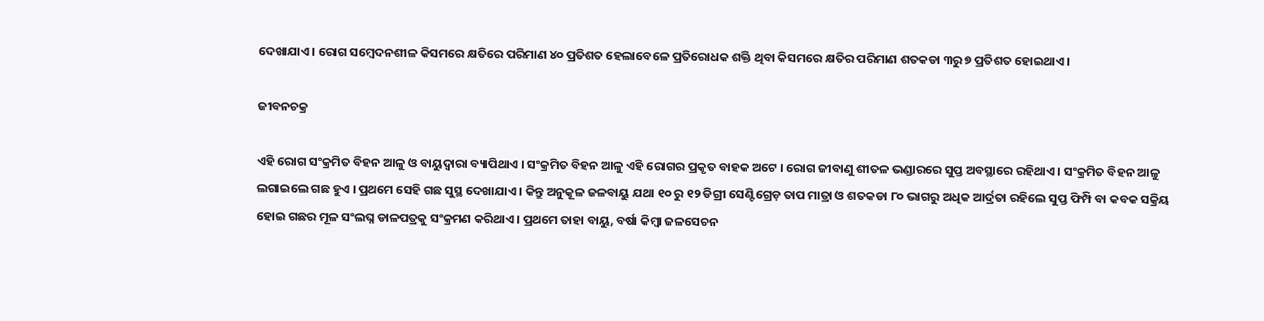ଦେଖାଯାଏ । ରୋଗ ସମ୍ବେଦନଶୀଳ କିସମରେ କ୍ଷତିରେ ପରିମାଣ ୪୦ ପ୍ରତିଶତ ହେଲାବେଳେ ପ୍ରତିରୋଧକ ଶକ୍ତି ଥିବା କିସମରେ କ୍ଷତିର ପରିମାଣ ଶତକଡା ୩ରୁ ୭ ପ୍ରତିଶତ ହୋଇଥାଏ ।

ଜୀବନଚକ୍ର

ଏହି ରୋଗ ସଂକ୍ରମିତ ବିହନ ଆଳୁ ଓ ବାୟୁଦ୍ଵାରା ବ୍ୟାପିଥାଏ । ସଂକ୍ରମିତ ବିହନ ଆଳୁ ଏହି ରୋଗର ପ୍ରକୃତ ବାହକ ଅଟେ । ରୋଗ ଜୀବାଣୁ ଶୀତଳ ଭଣ୍ଡାରରେ ସୁପ୍ତ ଅବସ୍ଥାରେ ରହିଥାଏ । ସଂକ୍ରମିତ ବିହନ ଆଳୁ ଲଗାଇଲେ ଗଛ ହୁଏ । ପ୍ରଥମେ ସେହି ଗଛ ସୁସ୍ଥ ଦେଖାଯାଏ । କିନ୍ତୁ ଅନୁକୂଳ ଜଳବାୟୁ ଯଥା ୧୦ ରୁ ୧୨ ଡିଗ୍ରୀ ସେଣ୍ଟିଗ୍ରେଡ଼ ତାପ ମାତ୍ରା ଓ ଶତକଡା ୮୦ ଭାଗରୁ ଅଧିକ ଆର୍ଦ୍ରତା ରହିଲେ ସୁପ୍ତ ଫିମ୍ପି ବା କବକ ସକ୍ରିୟ ହୋଇ ଗଛର ମୂଳ ସଂଲଘ୍ନ ଡାଳପତ୍ରକୁ ସଂକ୍ରମଣ କରିଥାଏ । ପ୍ରଥମେ ତାହା ବାୟୁ, ବର୍ଷା କିମ୍ବା ଜଳସେଚନ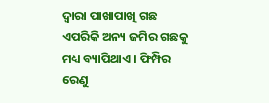ଦ୍ଵାରା ପାଖାପାଖି ଗଛ ଏପରିକି ଅନ୍ୟ ଜମିର ଗଛକୁ ମଧ୍ୟ ବ୍ୟାପିଥାଏ । ଫିମ୍ପିର ରେଣୁ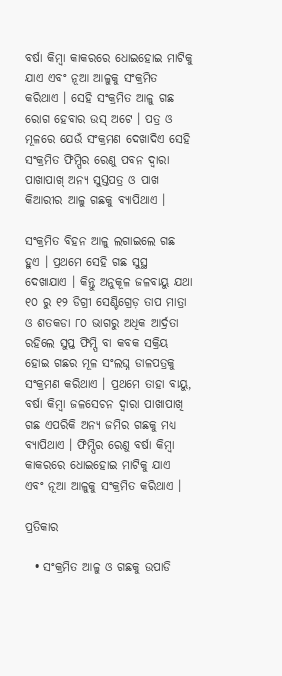ବର୍ଷା କିମ୍ବା କାକରରେ ଧୋଇହୋଇ ମାଟିକୁ ଯାଏ ଏବଂ ନୂଆ ଆଳୁକୁ ସଂକ୍ରମିତ କରିଥାଏ । ସେହି ସଂକ୍ରମିତ ଆଳୁ ଗଛ ରୋଗ ହେବାର ଉସ୍ ଅଟେ । ପତ୍ର ଓ ମୂଳରେ ଯେଉଁ ସଂକ୍ରମଣ ଦେଖାଦିଏ ସେହି ସଂକ୍ରମିତ ଫିମ୍ପିର ରେଣୁ ପବନ ଦ୍ଵାରା ପାଖାପାଖ୍ ଅନ୍ୟ ସୁସ୍ତପତ୍ର ଓ ପାଖ କିଆରୀର ଆଳୁ ଗଛକୁ ବ୍ୟାପିଥାଏ ।

ସଂକ୍ରମିତ ବିହନ ଆଳୁ ଲଗାଇଲେ ଗଛ ହୁଏ । ପ୍ରଥମେ ସେହି ଗଛ ସୁସ୍ଥ ଦେଖାଯାଏ । କିନ୍ତୁ ଅନୁକୂଳ ଜଳବାୟୁ ଯଥା ୧୦ ରୁ ୧୨ ଡିଗ୍ରୀ ସେଣ୍ଟିଗ୍ରେଡ଼ ତାପ ମାତ୍ରା ଓ ଶତକଡା ୮୦ ଭାଗରୁ ଅଧିକ ଆର୍ଦ୍ରତା ରହିଲେ ସୁପ୍ତ ଫିମ୍ପି ବା କବକ ସକ୍ରିୟ ହୋଇ ଗଛର ମୂଳ ସଂଲଘ୍ନ ଡାଳପତ୍ରକୁ ସଂକ୍ରମଣ କରିଥାଏ । ପ୍ରଥମେ ତାହା ବାୟୁ, ବର୍ଷା କିମ୍ବା ଜଳସେଚନ ଦ୍ଵାରା ପାଖାପାଖି ଗଛ ଏପରିକି ଅନ୍ୟ ଜମିର ଗଛକୁ ମଧ୍ୟ ବ୍ୟାପିଥାଏ । ଫିମ୍ପିର ରେଣୁ ବର୍ଷା କିମ୍ବା କାକରରେ ଧୋଇହୋଇ ମାଟିକୁ ଯାଏ ଏବଂ ନୂଆ ଆଳୁକୁ ସଂକ୍ରମିତ କରିଥାଏ ।

ପ୍ରତିକାର

  • ସଂକ୍ରମିତ ଆଳୁ ଓ ଗଛକୁ ଉପାଡି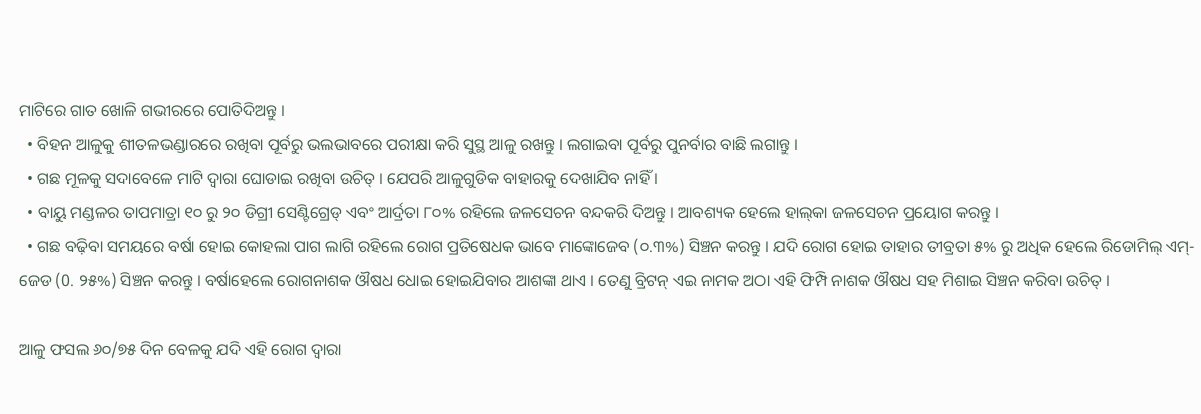ମାଟିରେ ଗାତ ଖୋଳି ଗଭୀରରେ ପୋତିଦିଅନ୍ତୁ ।
  • ବିହନ ଆଳୁକୁ ଶୀତଳଭଣ୍ଡାରରେ ରଖିବା ପୂର୍ବରୁ ଭଲଭାବରେ ପରୀକ୍ଷା କରି ସୁସ୍ଥ ଆଳୁ ରଖନ୍ତୁ । ଲଗାଇବା ପୂର୍ବରୁ ପୁନର୍ବାର ବାଛି ଲଗାନ୍ତୁ ।
  • ଗଛ ମୂଳକୁ ସଦାବେଳେ ମାଟି ଦ୍ଵାରା ଘୋଡାଇ ରଖିବା ଉଚିତ୍ । ଯେପରି ଆଳୁଗୁଡିକ ବାହାରକୁ ଦେଖାଯିବ ନାହିଁ ।
  • ବାୟୁ ମଣ୍ଡଳର ତାପମାତ୍ରା ୧୦ ରୁ ୨୦ ଡିଗ୍ରୀ ସେଣ୍ଟିଗ୍ରେଡ୍‌ ଏବଂ ଆର୍ଦ୍ରତା ୮୦% ରହିଲେ ଜଳସେଚନ ବନ୍ଦକରି ଦିଅନ୍ତୁ । ଆବଶ୍ୟକ ହେଲେ ହାଲ୍‌କା ଜଳସେଚନ ପ୍ରୟୋଗ କରନ୍ତୁ ।
  • ଗଛ ବଢ଼ିବା ସମୟରେ ବର୍ଷା ହୋଇ କୋହଲା ପାଗ ଲାଗି ରହିଲେ ରୋଗ ପ୍ରତିଷେଧକ ଭାବେ ମାଙ୍କୋଜେବ (୦.୩%) ସିଞ୍ଚନ କରନ୍ତୁ । ଯଦି ରୋଗ ହୋଇ ତାହାର ତୀବ୍ରତା ୫% ରୁ ଅଧିକ ହେଲେ ରିଡୋମିଲ୍ ଏମ୍-ଜେଡ (0. ୨୫%) ସିଞ୍ଚନ କରନ୍ତୁ । ବର୍ଷାହେଲେ ରୋଗନାଶକ ଔଷଧ ଧୋଇ ହୋଇଯିବାର ଆଶଙ୍କା ଥାଏ । ତେଣୁ ବ୍ରିଟନ୍ ଏଇ ନାମକ ଅଠା ଏହି ଫିମ୍ପି ନାଶକ ଔଷଧ ସହ ମିଶାଇ ସିଞ୍ଚନ କରିବା ଉଚିତ୍ ।

ଆଳୁ ଫସଲ ୬୦/୭୫ ଦିନ ବେଳକୁ ଯଦି ଏହି ରୋଗ ଦ୍ଵାରା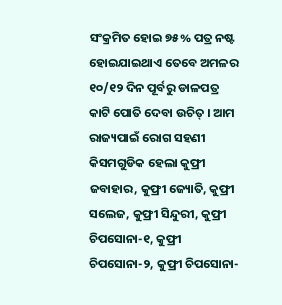ସଂକ୍ରମିତ ହୋଇ ୭୫% ପତ୍ର ନଷ୍ଟ ହୋଇଯାଇଥାଏ ତେବେ ଅମଳର ୧୦/୧୨ ଦିନ ପୂର୍ବରୁ ଡାଳପତ୍ର କାଟି ପୋତି ଦେବା ଉଚିତ୍ । ଆମ ରାଜ୍ୟପାଇଁ ରୋଗ ସହଣୀ କିସମଗୁଡିକ ହେଲା କୁଫ୍ରୀ ଜବାହାର, କୁଫ୍ରୀ ଜ୍ୟୋତି, କୁଫ୍ରୀ ସଲେଜ, କୁଫ୍ରୀ ସିନ୍ଦୁରୀ, କୁଫ୍ରୀ ଚିପସୋନା-୧, କୁଫ୍ରୀ ଚିପସୋନା-୨, କୁଫ୍ରୀ ଚିପସୋନା-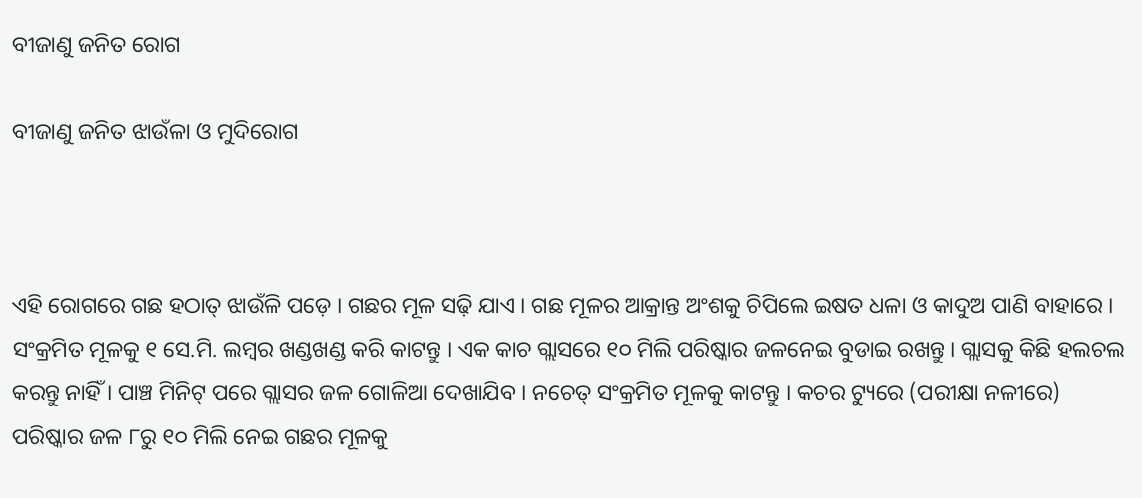ବୀଜାଣୁ ଜନିତ ରୋଗ

ବୀଜାଣୁ ଜନିତ ଝାଉଁଳା ଓ ମୁଦିରୋଗ



ଏହି ରୋଗରେ ଗଛ ହଠାତ୍ ଝାଉଁଳି ପଡ଼େ । ଗଛର ମୂଳ ସଢ଼ି ଯାଏ । ଗଛ ମୂଳର ଆକ୍ରାନ୍ତ ଅଂଶକୁ ଚିପିଲେ ଇଷତ ଧଳା ଓ କାଦୁଅ ପାଣି ବାହାରେ । ସଂକ୍ରମିତ ମୂଳକୁ ୧ ସେ.ମି. ଲମ୍ବର ଖଣ୍ଡଖଣ୍ଡ କରି କାଟନ୍ତୁ । ଏକ କାଚ ଗ୍ଲାସରେ ୧୦ ମିଲି ପରିଷ୍କାର ଜଳନେଇ ବୁଡାଇ ରଖନ୍ତୁ । ଗ୍ଲାସକୁ କିଛି ହଲଚଲ କରନ୍ତୁ ନାହିଁ । ପାଞ୍ଚ ମିନିଟ୍ ପରେ ଗ୍ଲାସର ଜଳ ଗୋଳିଆ ଦେଖାଯିବ । ନଚେତ୍ ସଂକ୍ରମିତ ମୂଳକୁ କାଟନ୍ତୁ । କଚର ଟ୍ୟୁରେ (ପରୀକ୍ଷା ନଳୀରେ) ପରିଷ୍କାର ଜଳ ୮ରୁ ୧୦ ମିଲି ନେଇ ଗଛର ମୂଳକୁ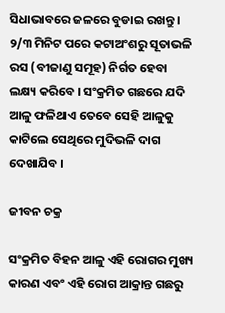ସିଧାଭାବରେ ଜଳରେ ବୁଡାଇ ରଖନ୍ତୁ । ୨/୩ ମିନିଟ ପରେ କଟାଅଂଶରୁ ସୂତାଭଳି ରସ (ବୀଜାଣୁ ସମୂହ) ନିର୍ଗତ ହେବା ଲକ୍ଷ୍ୟ କରିବେ । ସଂକ୍ରମିତ ଗଛରେ ଯଦି ଆଳୁ ଫଳିଥାଏ ତେବେ ସେହି ଆଳୁକୁ କାଟିଲେ ସେଥିରେ ମୁଦିଭଳି ଦାଗ ଦେଖାଯିବ ।

ଜୀବନ ଚକ୍ର

ସଂକ୍ରମିତ ବିହନ ଆଳୁ ଏହି ରୋଗର ମୁଖ୍ୟ କାରଣ ଏବଂ ଏହି ରୋଗ ଆକ୍ରାନ୍ତ ଗଛରୁ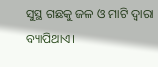ସୁସ୍ଥ ଗଛକୁ ଜଳ ଓ ମାଟି ଦ୍ଵାରା ବ୍ୟାପିଥାଏ।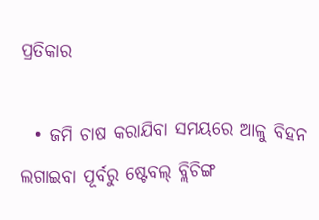ପ୍ରତିକାର

  • ଜମି ଚାଷ କରାଯିବା ସମୟରେ ଆଳୁ ବିହନ ଲଗାଇବା ପୂର୍ବରୁ ଷ୍ଟେବଲ୍ ବ୍ଲିଚିଙ୍ଗ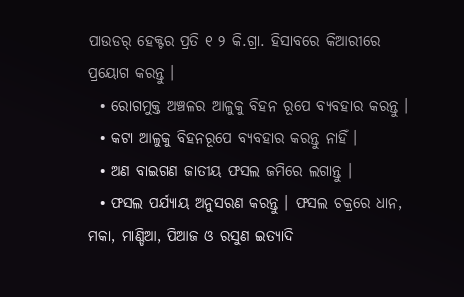ପାଉଡର୍ ହେକ୍ଟର ପ୍ରତି ୧ ୨ କି.ଗ୍ରା. ହିସାବରେ କିଆରୀରେ ପ୍ରୟୋଗ କରନ୍ତୁ ।
  • ରୋଗମୁକ୍ତ ଅଞ୍ଚଳର ଆଳୁକୁ ବିହନ ରୂପେ ବ୍ୟବହାର କରନ୍ତୁ ।
  • କଟା ଆଳୁକୁ ବିହନରୂପେ ବ୍ୟବହାର କରନ୍ତୁ ନାହିଁ ।
  • ଅଣ ବାଇଗଣ ଜାତୀୟ ଫସଲ ଜମିରେ ଲଗାନ୍ତୁ ।
  • ଫସଲ ପର୍ଯ୍ୟାୟ ଅନୁସରଣ କରନ୍ତୁ । ଫସଲ ଚକ୍ରରେ ଧାନ, ମକା, ମାଣ୍ଡିଆ, ପିଆଜ ଓ ରସୁଣ ଇତ୍ୟାଦି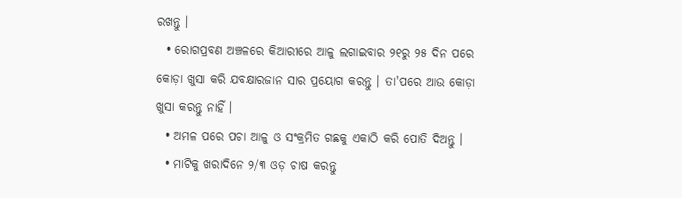ରଖନ୍ତୁ ।
  • ରୋଗପ୍ରବଣ ଅଞ୍ଚଳରେ କିଆରୀରେ ଆଳୁ ଲଗାଇବାର ୨୧ରୁ ୨୫ ଦିନ ପରେ କୋଡ଼ା ଖୁସା କରି ଯବକ୍ଷାରଜାନ ସାର ପ୍ରୟୋଗ କରନ୍ତୁ । ତା'ପରେ ଆଉ କୋଡ଼ା ଖୁସା କରନ୍ତୁ ନାହିଁ ।
  • ଅମଳ ପରେ ପଚା ଆଳୁ ଓ ସଂକ୍ରମିତ ଗଛକୁ ଏକାଠି କରି ପୋତି ଦିଅନ୍ତୁ ।
  • ମାଟିକୁ ଖରାଦିନେ ୨/୩ ଓଡ଼ ଚାଷ କରନ୍ତୁ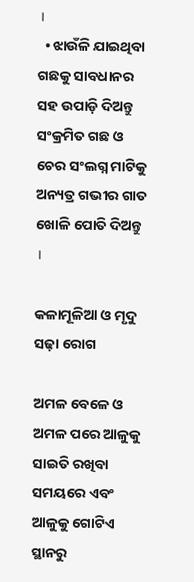।
  • ଝାଉଁଳି ଯାଇଥିବା ଗଛକୁ ସାବଧାନର ସହ ଉପାଡ଼ି ଦିଅନ୍ତୁ ସଂକ୍ରମିତ ଗଛ ଓ ଚେର ସଂଲଗ୍ନ ମାଟିକୁ ଅନ୍ୟତ୍ର ଗଭୀର ଗାତ ଖୋଳି ପୋତି ଦିଅନ୍ତୁ ।

କଳାମୂଳିଆ ଓ ମୃଦୁ ସଢ଼ା ରୋଗ

ଅମଳ ବେଳେ ଓ ଅମଳ ପରେ ଆଳୁକୁ ସାଇତି ରଖିବା ସମୟରେ ଏବଂ ଆଳୁକୁ ଗୋଟିଏ ସ୍ଥାନରୁ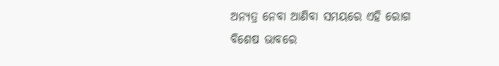ଅନ୍ୟତ୍ର ନେବା ଆଣିବା ସମୟରେ ଏହି ରୋଗ ବିଶେଷ ଭାବରେ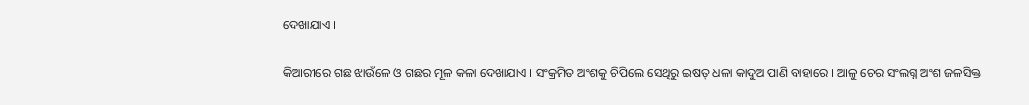ଦେଖାଯାଏ ।

କିଆରୀରେ ଗଛ ଝାଉଁଳେ ଓ ଗଛର ମୂଳ କଳା ଦେଖାଯାଏ । ସଂକ୍ରମିତ ଅଂଶକୁ ଚିପିଲେ ସେଥିରୁ ଇଷତ୍ ଧଳା କାଦୁଅ ପାଣି ବାହାରେ । ଆଳୁ ଚେର ସଂଲଗ୍ନ ଅଂଶ ଜଳସିକ୍ତ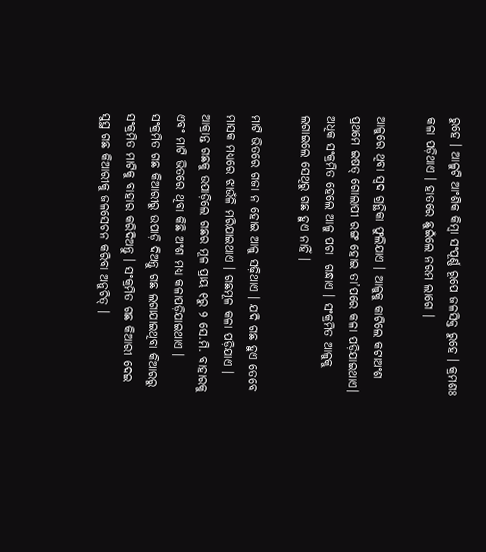ରୁହେ । ଆଳୁଟି ଆଂଶିକ କିମ୍ବା ସଂପୂର୍ଣ୍ଣ ରୂପେ ଜଳସିକ୍ତ ରୁହେ । କ୍ରମଶଃ କଳା ପଡ଼ିଥାଏ । ହାତରେ ଛୁଇଁଲେ ନରମ ଲାଗେ ।

ଆଳୁରେ ଥିବା ସ୍ଵଦ ଗ୍ରନ୍ଥିକା ଫୁଲିଯାଏ । ଆଳୁକୁ କାଟିଲେ କଟାଅଂଶ ପ୍ରଥମେ ଇଷତ୍ ଗୋଲାପୀ ରଙ୍ଗ ହୋଇ ତା’ପରେ କଳା ପଡ଼ିଯାଇଥାଏ। ଅଧିକ ସଂକ୍ରମିତ ହେଲେ ଆଳୁ ପଚା  ଗନ୍ଧାଏ । ସଂକ୍ରମିତ ଆଳୁକୁ ଲଗାଇଲେ ସେଥିରୁ ଗଛ ହୁଏ ନାହିଁ ।

ମାଟି ଭିତରେ ଗଜା ନ ହୋଇ ଆଳୁ ସଢ଼ିଥାଏ । ଯଦି ଗଛ ହୁଏ ତେବେ ମାସକ ମଧ୍ୟରେ ଝାଉଁଳି ମରିଯାଇଥାଏ । ଗଛମୂଳ କଳା ପଡ଼ିଯାଏ । ଆକ୍ରାନ୍ତ ଗଛକୁ ଉପାଡ଼ିଲେ ଗଛର ମୂଳ ପ୍ରାୟ ୧ରୁ ୨ ସେ.ମି. ବାହାରକୁ ଏବଂ ମାଟି ଭିତରେ ଥିବା କିଛି ଅଂଶ ମଧ୍ୟ କଳାପଡ଼ିଯାଇଥାଏ । ସଂକ୍ରମିତ ଗଛ କିଆରୀରୁ ଉପାଡ଼ି ଦିଅନ୍ତୁ ଗଛ ଲଗାଯାଇଥିବା କିଆରରୁ ସଂକ୍ରମିତ ମାଟିକୁ ବାହାର କରିଦିଅନ୍ତୁ । ସଂକ୍ରମିତ ଗଛ କିଆରୀ ଦେଇ ସୁସ୍ଥ ଗଛ କିଆରୀକୁ ଜଳସେଚନ କରିବା ଅନୁଚିତ୍ ।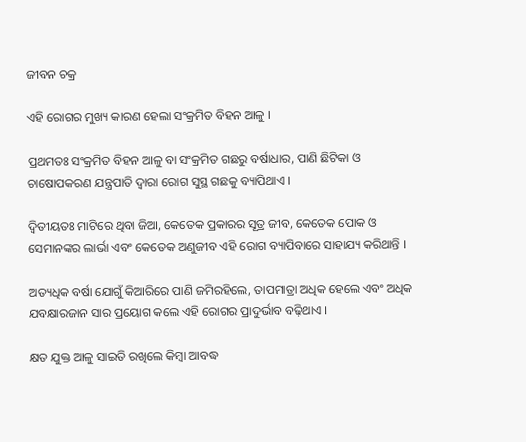ଜୀବନ ଚକ୍ର

ଏହି ରୋଗର ମୁଖ୍ୟ କାରଣ ହେଲା ସଂକ୍ରମିତ ବିହନ ଆଳୁ ।

ପ୍ରଥମତଃ ସଂକ୍ରମିତ ବିହନ ଆଳୁ ବା ସଂକ୍ରମିତ ଗଛରୁ ବର୍ଷାଧାର, ପାଣି ଛିଟିକା ଓ ଚାଷୋପକରଣ ଯନ୍ତ୍ରପାତି ଦ୍ଵାରା ରୋଗ ସୁସ୍ଥ ଗଛକୁ ବ୍ୟାପିଥାଏ ।

ଦ୍ୱିତୀୟତଃ ମାଟିରେ ଥିବା ଜିଆ, କେତେକ ପ୍ରକାରର ସୂତ୍ର ଜୀବ, କେତେକ ପୋକ ଓ ସେମାନଙ୍କର ଲାର୍ଭା ଏବଂ କେତେକ ଅଣୁଜୀବ ଏହି ରୋଗ ବ୍ୟାପିବାରେ ସାହାଯ୍ୟ କରିଥାନ୍ତି ।

ଅତ୍ୟଧିକ ବର୍ଷା ଯୋଗୁଁ କିଆରିରେ ପାଣି ଜମିରହିଲେ, ତାପମାତ୍ରା ଅଧିକ ହେଲେ ଏବଂ ଅଧିକ ଯବକ୍ଷାରଜାନ ସାର ପ୍ରୟୋଗ କଲେ ଏହି ରୋଗର ପ୍ରାଦୁର୍ଭାବ ବଢ଼ିଥାଏ ।

କ୍ଷତ ଯୁକ୍ତ ଆଳୁ ସାଇତି ରଖିଲେ କିମ୍ବା ଆବଦ୍ଧ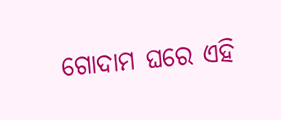ଗୋଦାମ ଘରେ ଏହି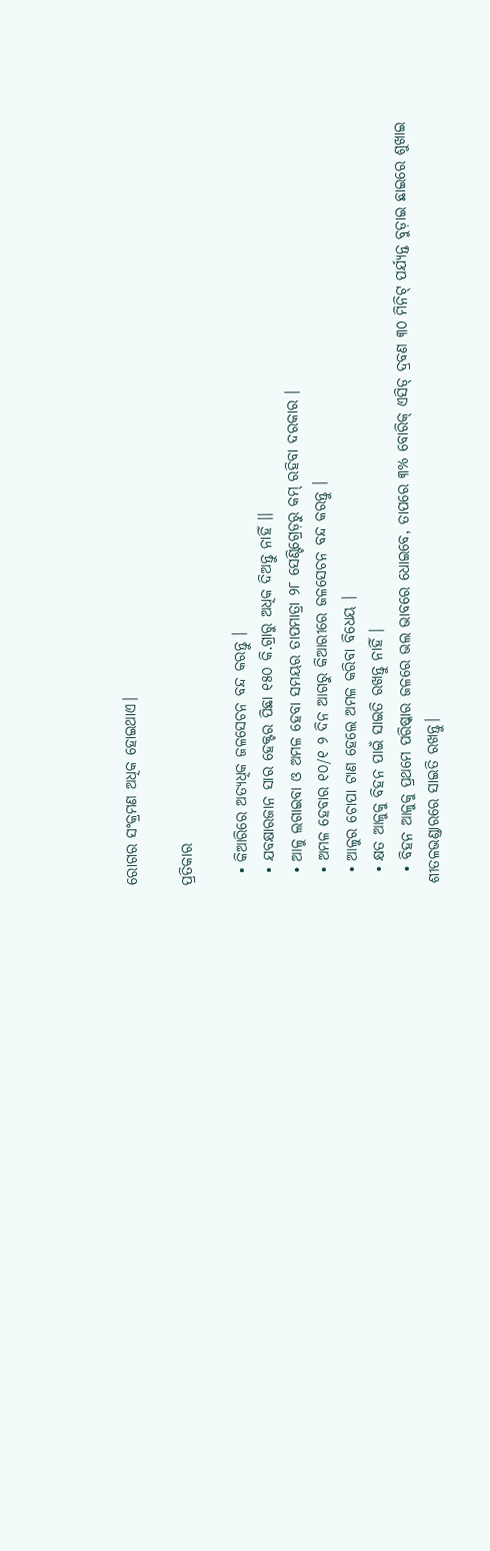ରୋଗର ସଂକ୍ରମଣ ଅଧିକ ହୋଇଥାଏ।

ପ୍ରତିକାର

  • କିଆରିରେ ଅତ୍ୟଧିକ ଜଳସେଚନ ବନ୍ଦ କରନ୍ତୁ ।
  • ଯବକ୍ଷାରଜାନ ସାର ହେକ୍ଟର ପିଛା ୧୫୦ କି.ଗ୍ରାରୁ ଅଧିକ ଦିଅନ୍ତୁ ନାହିଁ ।।
  • ଆଳୁ ଲଗାଇବା ଓ ଅମଳ ହେବା ସମୟର ତାପମାତ୍ରା ୨୮ ସେଣ୍ଟିଗ୍ରେଡ଼ରୁ କମ୍ ରହିବା ଦରକାର ।
  • ଅମଳ ହେବାର ୧୦/୧ ୨ ଦିନ ଆଗରୁ କିଆରୀରେ ଜଳସେଚନ ବନ୍ଦ କରନ୍ତୁ ।
  • ଆଳୁର ଚୋପା ଟାଣ ହେଲେ ଅମଳ କରିବା ବିଧେୟ ।
  • କ୍ଷତ ଆଳୁକୁ ବିହନ ପାଇଁ ସାଇତି ରଖନ୍ତୁ ନାହିଁ ।
  • ବିହନ ଆଳୁକୁ ପ୍ରଥମେ ପରିଷ୍କାର ଜଳରେ ଭଲ ଭାବରେ ଧୋଇବେ, ତାପରେ ୩% ବୋରିକ୍ ଏସିଡ୍ ଦ୍ରବଣ ୩୦ ମିନିଟ୍ ପର୍ଯ୍ୟନ୍ତ ବୁଡ଼ାଇ ଛାଇରେ ଶୁଖାଇ ଶୀତଳଭଣ୍ଡାରରେ ସାଇତି ରଖନ୍ତୁ।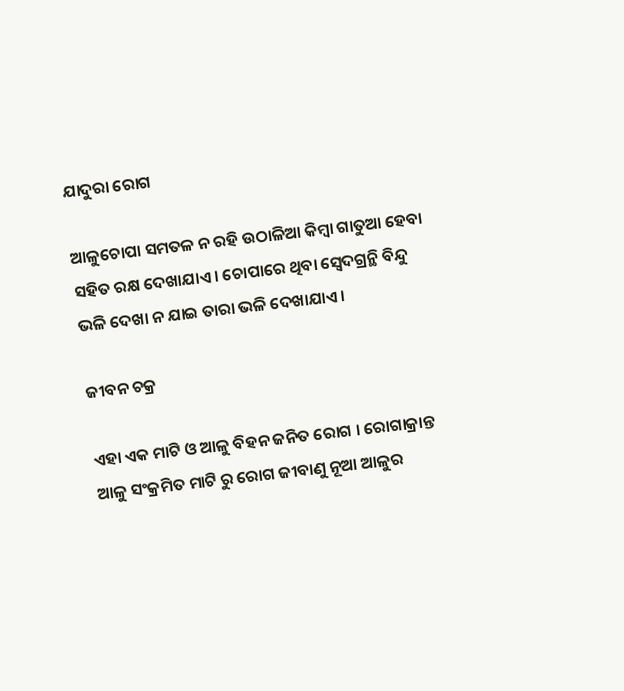ଯାଦୁରା ରୋଗ

ଆଳୁଚୋପା ସମତଳ ନ ରହି ଉଠାଳିଆ କିମ୍ବା ଗାତୁଆ ହେବା ସହିତ ରକ୍ଷ ଦେଖାଯାଏ । ଚୋପାରେ ଥିବା ସ୍ଵେଦଗ୍ରନ୍ଥି ବିନ୍ଦୁ ଭଳି ଦେଖା ନ ଯାଇ ତାରା ଭଳି ଦେଖାଯାଏ ।

ଜୀବନ ଚକ୍ର

ଏହା ଏକ ମାଟି ଓ ଆଳୁ ବିହନ ଜନିତ ରୋଗ । ରୋଗାକ୍ରାନ୍ତ ଆଳୁ ସଂକ୍ରମିତ ମାଟି ରୁ ରୋଗ ଜୀବାଣୁ ନୂଆ ଆଳୁର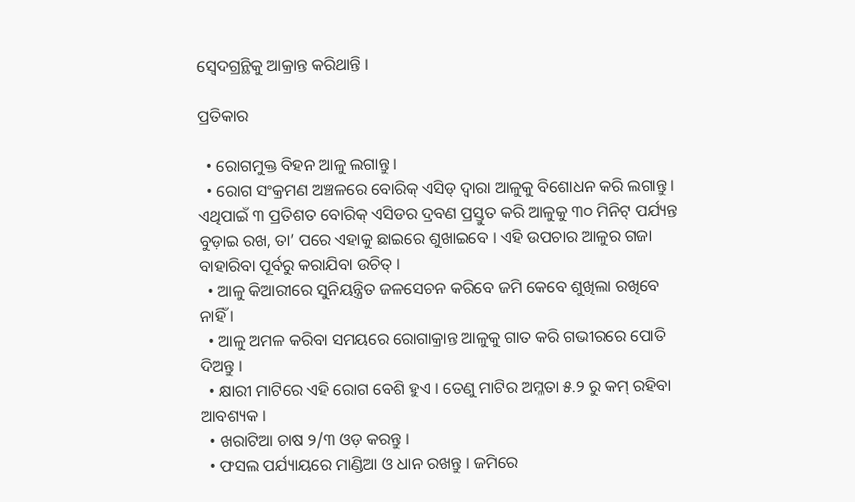ସ୍ଵେଦଗ୍ରନ୍ଥିକୁ ଆକ୍ରାନ୍ତ କରିଥାନ୍ତି ।

ପ୍ରତିକାର

  • ରୋଗମୁକ୍ତ ବିହନ ଆଳୁ ଲଗାନ୍ତୁ ।
  • ରୋଗ ସଂକ୍ରମଣ ଅଞ୍ଚଳରେ ବୋରିକ୍ ଏସିଡ୍ ଦ୍ଵାରା ଆଳୁକୁ ବିଶୋଧନ କରି ଲଗାନ୍ତୁ । ଏଥିପାଇଁ ୩ ପ୍ରତିଶତ ବୋରିକ୍ ଏସିଡର ଦ୍ରବଣ ପ୍ରସ୍ତୁତ କରି ଆଳୁକୁ ୩୦ ମିନିଟ୍ ପର୍ଯ୍ୟନ୍ତ ବୁଡ଼ାଇ ରଖ, ତା’ ପରେ ଏହାକୁ ଛାଇରେ ଶୁଖାଇବେ । ଏହି ଉପଚାର ଆଳୁର ଗଜା ବାହାରିବା ପୂର୍ବରୁ କରାଯିବା ଉଚିତ୍ ।
  • ଆଳୁ କିଆରୀରେ ସୁନିୟନ୍ତ୍ରିତ ଜଳସେଚନ କରିବେ ଜମି କେବେ ଶୁଖିଲା ରଖିବେ ନାହିଁ ।
  • ଆଳୁ ଅମଳ କରିବା ସମୟରେ ରୋଗାକ୍ରାନ୍ତ ଆଳୁକୁ ଗାତ କରି ଗଭୀରରେ ପୋତି ଦିଅନ୍ତୁ ।
  • କ୍ଷାରୀ ମାଟିରେ ଏହି ରୋଗ ବେଶି ହୁଏ । ତେଣୁ ମାଟିର ଅମ୍ଳତା ୫.୨ ରୁ କମ୍ ରହିବା ଆବଶ୍ୟକ ।
  • ଖରାଟିଆ ଚାଷ ୨/୩ ଓଡ଼ କରନ୍ତୁ ।
  • ଫସଲ ପର୍ଯ୍ୟାୟରେ ମାଣ୍ଡିଆ ଓ ଧାନ ରଖନ୍ତୁ । ଜମିରେ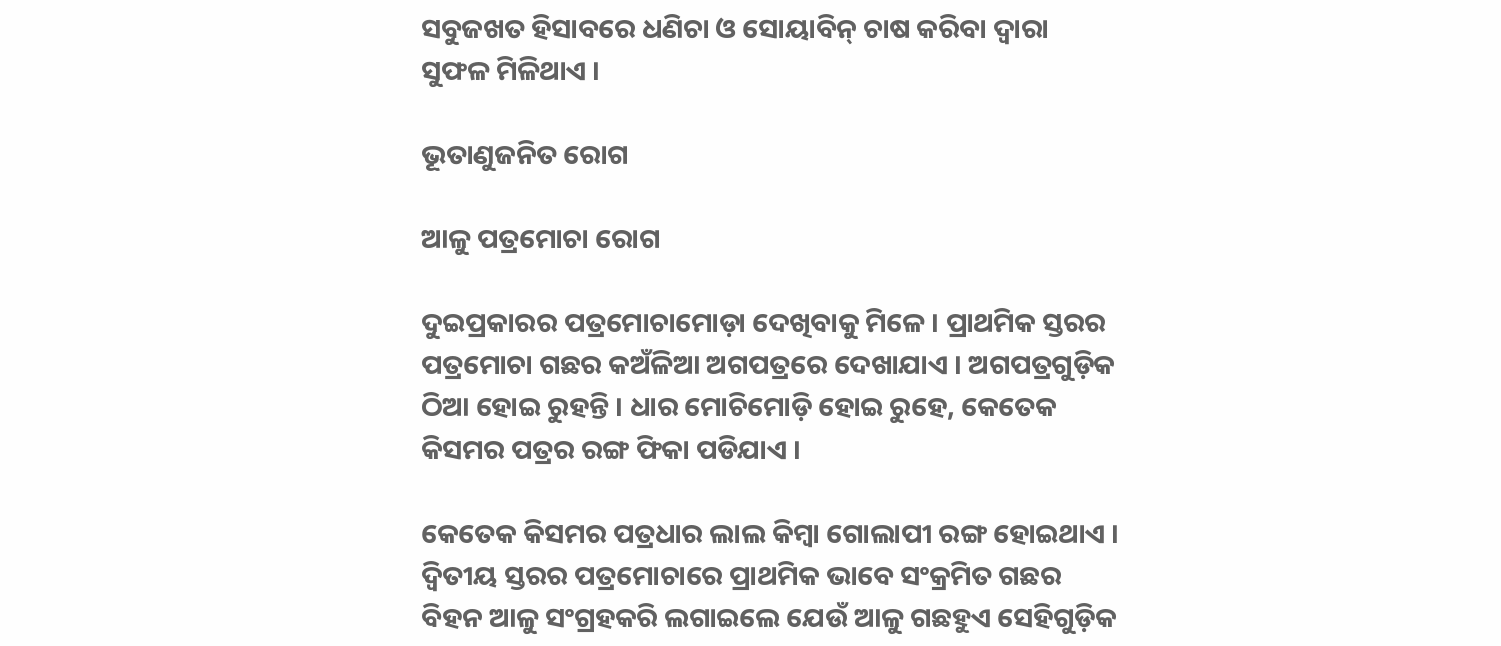ସବୁଜଖତ ହିସାବରେ ଧଣିଚା ଓ ସୋୟାବିନ୍ ଚାଷ କରିବା ଦ୍ଵାରା ସୁଫଳ ମିଳିଥାଏ ।

ଭୂତାଣୁଜନିତ ରୋଗ

ଆଳୁ ପତ୍ରମୋଚା ରୋଗ

ଦୁଇପ୍ରକାରର ପତ୍ରମୋଚାମୋଡ଼ା ଦେଖିବାକୁ ମିଳେ । ପ୍ରାଥମିକ ସ୍ତରର ପତ୍ରମୋଚା ଗଛର କଅଁଳିଆ ଅଗପତ୍ରରେ ଦେଖାଯାଏ । ଅଗପତ୍ରଗୁଡ଼ିକ ଠିଆ ହୋଇ ରୁହନ୍ତି । ଧାର ମୋଚିମୋଡ଼ି ହୋଇ ରୁହେ, କେତେକ କିସମର ପତ୍ରର ରଙ୍ଗ ଫିକା ପଡିଯାଏ ।

କେତେକ କିସମର ପତ୍ରଧାର ଲାଲ କିମ୍ବା ଗୋଲାପୀ ରଙ୍ଗ ହୋଇଥାଏ । ଦ୍ୱିତୀୟ ସ୍ତରର ପତ୍ରମୋଚାରେ ପ୍ରାଥମିକ ଭାବେ ସଂକ୍ରମିତ ଗଛର ବିହନ ଆଳୁ ସଂଗ୍ରହକରି ଲଗାଇଲେ ଯେଉଁ ଆଳୁ ଗଛହୁଏ ସେହିଗୁଡ଼ିକ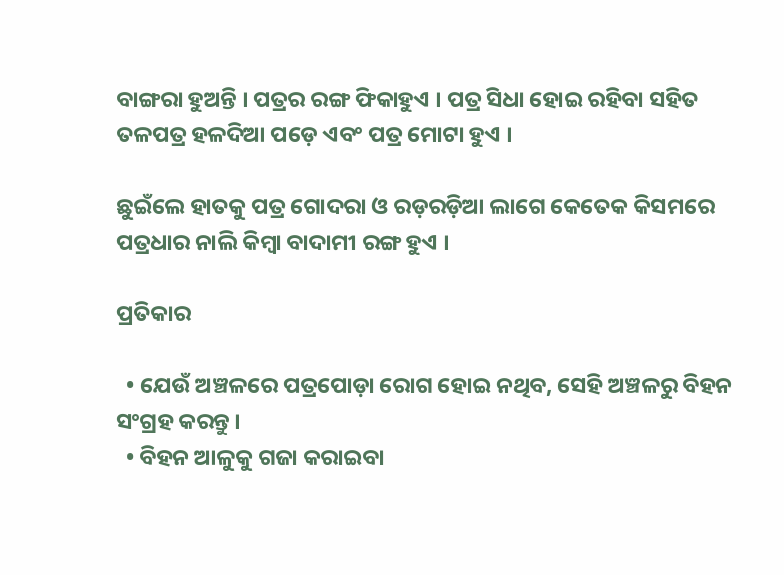ବାଙ୍ଗରା ହୁଅନ୍ତି । ପତ୍ରର ରଙ୍ଗ ଫିକାହୁଏ । ପତ୍ର ସିଧା ହୋଇ ରହିବା ସହିତ ତଳପତ୍ର ହଳଦିଆ ପଡ଼େ ଏବଂ ପତ୍ର ମୋଟା ହୁଏ ।

ଛୁଇଁଲେ ହାତକୁ ପତ୍ର ଗୋଦରା ଓ ରଡ଼ରଡ଼ିଆ ଲାଗେ କେତେକ କିସମରେ ପତ୍ରଧାର ନାଲି କିମ୍ବା ବାଦାମୀ ରଙ୍ଗ ହୁଏ ।

ପ୍ରତିକାର

  • ଯେଉଁ ଅଞ୍ଚଳରେ ପତ୍ରପୋଡ଼ା ରୋଗ ହୋଇ ନଥିବ, ସେହି ଅଞ୍ଚଳରୁ ବିହନ ସଂଗ୍ରହ କରନ୍ତୁ ।
  • ବିହନ ଆଳୁକୁ ଗଜା କରାଇବା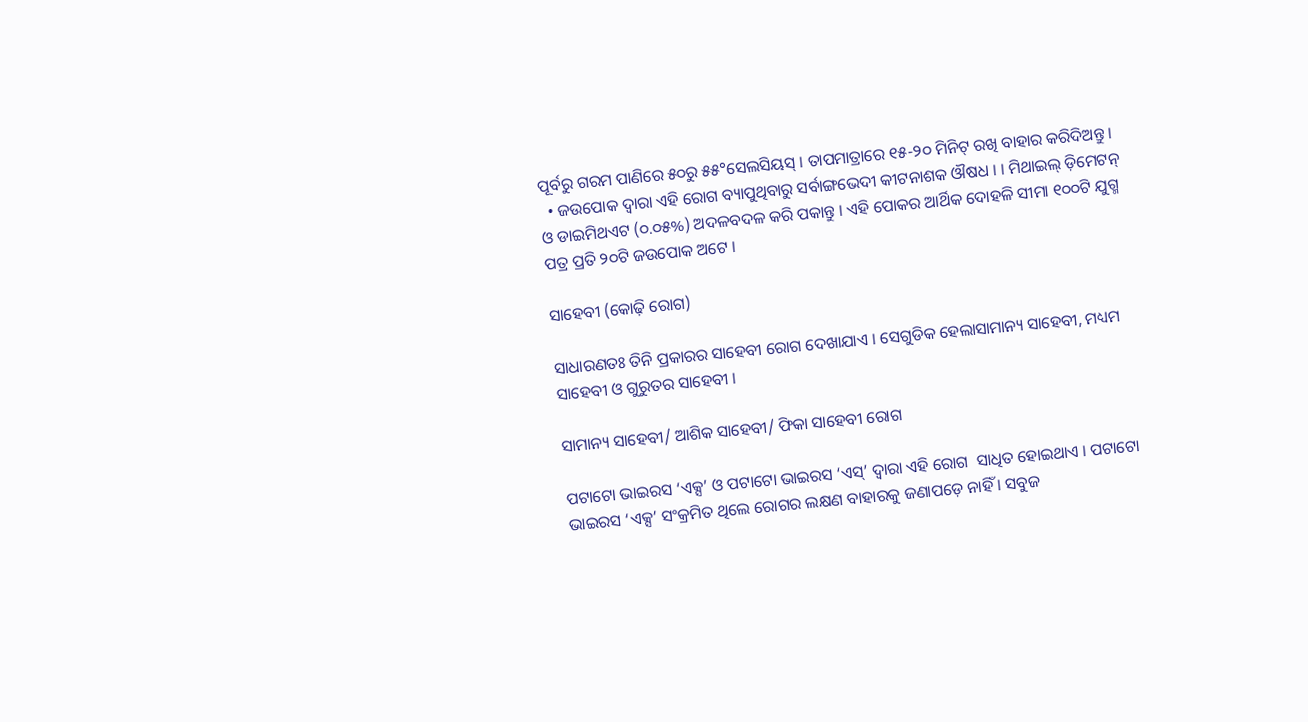ପୂର୍ବରୁ ଗରମ ପାଣିରେ ୫୦ରୁ ୫୫°ସେଲସିୟସ୍ । ତାପମାତ୍ରାରେ ୧୫-୨୦ ମିନିଟ୍ ରଖି ବାହାର କରିଦିଅନ୍ତୁ ।
  • ଜଉପୋକ ଦ୍ଵାରା ଏହି ରୋଗ ବ୍ୟାପୁଥିବାରୁ ସର୍ବାଙ୍ଗଭେଦୀ କୀଟନାଶକ ଔଷଧ । । ମିଥାଇଲ୍ ଡ଼ିମେଟନ୍ ଓ ଡାଇମିଥଏଟ (୦.୦୫%) ଅଦଳବଦଳ କରି ପକାନ୍ତୁ । ଏହି ପୋକର ଆର୍ଥିକ ଦୋହଳି ସୀମା ୧୦୦ଟି ଯୁଗ୍ମ ପତ୍ର ପ୍ରତି ୨୦ଟି ଜଉପୋକ ଅଟେ ।

ସାହେବୀ (କୋଢ଼ି ରୋଗ)

ସାଧାରଣତଃ ତିନି ପ୍ରକାରର ସାହେବୀ ରୋଗ ଦେଖାଯାଏ । ସେଗୁଡିକ ହେଲାସାମାନ୍ୟ ସାହେବୀ, ମଧ୍ୟମ ସାହେବୀ ଓ ଗୁରୁତର ସାହେବୀ ।

ସାମାନ୍ୟ ସାହେବୀ/ ଆଶିକ ସାହେବୀ/ ଫିକା ସାହେବୀ ରୋଗ

ପଟାଟୋ ଭାଇରସ ‘ଏକ୍ସ’ ଓ ପଟାଟୋ ଭାଇରସ ‘ଏସ୍’ ଦ୍ଵାରା ଏହି ରୋଗ  ସାଧିତ ହୋଇଥାଏ । ପଟାଟୋ ଭାଇରସ ‘ଏକ୍ସ’ ସଂକ୍ରମିତ ଥିଲେ ରୋଗର ଲକ୍ଷଣ ବାହାରକୁ ଜଣାପଡ଼େ ନାହିଁ । ସବୁଜ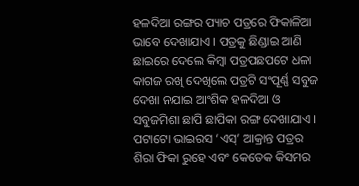ହଳଦିଆ ରଙ୍ଗର ପ୍ୟାଚ ପତ୍ରରେ ଫିକାଳିଆ ଭାବେ ଦେଖାଯାଏ । ପତ୍ରକୁ ଛିଣ୍ଡାଇ ଆଣି ଛାଇରେ ଦେଲେ କିମ୍ବା ପତ୍ରପଛପଟେ ଧଳା କାଗଜ ରଖି ଦେଖିଲେ ପତ୍ରଟି ସଂପୂର୍ଣ୍ଣ ସବୁଜ ଦେଖା ନଯାଇ ଆଂଶିକ ହଳଦିଆ ଓ ସବୁଜମିଶା ଛାପି ଛାପିକା ରଙ୍ଗ ଦେଖାଯାଏ । ପଟାଟୋ ଭାଇରସ ‘ଏସ୍’ ଆକ୍ରାନ୍ତ ପତ୍ରର ଶିରା ଫିକା ରୁହେ ଏବଂ କେତେକ କିସମର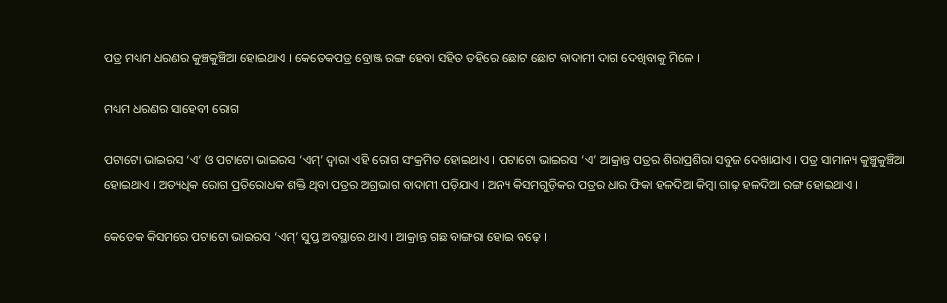ପତ୍ର ମଧ୍ୟମ ଧରଣର କୁଞ୍ଚକୁଞ୍ଚିଆ ହୋଇଥାଏ । କେତେକପତ୍ର ବ୍ରୋଞ୍ଜ ରଙ୍ଗ ହେବା ସହିତ ତହିରେ ଛୋଟ ଛୋଟ ବାଦାମୀ ଦାଗ ଦେଖିବାକୁ ମିଳେ ।

ମଧ୍ୟମ ଧରଣର ସାହେବୀ ରୋଗ

ପଟାଟୋ ଭାଇରସ ‘ଏ’ ଓ ପଟାଟୋ ଭାଇରସ ‘ଏମ୍’ ଦ୍ଵାରା ଏହି ରୋଗ ସଂକ୍ରମିତ ହୋଇଥାଏ । ପଟାଟୋ ଭାଇରସ ‘ଏ’ ଆକ୍ରାନ୍ତ ପତ୍ରର ଶିରାପ୍ରଶିରା ସବୁଜ ଦେଖାଯାଏ । ପତ୍ର ସାମାନ୍ୟ କୁଞ୍ଚୁକୁଞ୍ଚିଆ ହୋଇଥାଏ । ଅତ୍ୟଧିକ ରୋଗ ପ୍ରତିରୋଧକ ଶକ୍ତି ଥିବା ପତ୍ରର ଅଗ୍ରଭାଗ ବାଦାମୀ ପଡ଼ିଯାଏ । ଅନ୍ୟ କିସମଗୁଡ଼ିକର ପତ୍ରର ଧାର ଫିକା ହଳଦିଆ କିମ୍ବା ଗାଢ଼ ହଳଦିଆ ରଙ୍ଗ ହୋଇଥାଏ ।

କେତେକ କିସମରେ ପଟାଟୋ ଭାଇରସ ‘ଏମ୍’ ସୁପ୍ତ ଅବସ୍ଥାରେ ଥାଏ । ଆକ୍ରାନ୍ତ ଗଛ ବାଙ୍ଗରା ହୋଇ ବଢ଼େ ।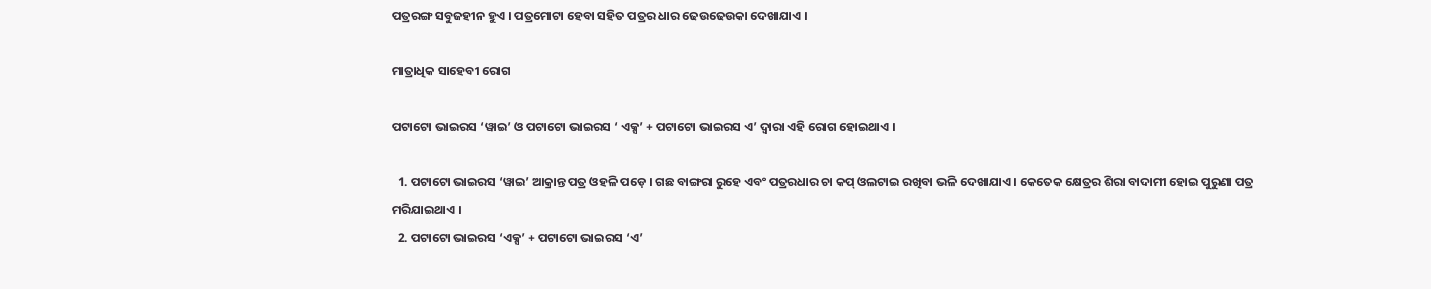ପତ୍ରରଙ୍ଗ ସବୁଜହୀନ ହୁଏ । ପତ୍ରମୋଟା ହେବା ସହିତ ପତ୍ରର ଧାର ଢେଉଢେଉକା ଦେଖାଯାଏ ।

ମାତ୍ରାଧିକ ସାହେବୀ ରୋଗ

ପଟାଟୋ ଭାଇରସ ‘ୱାଇ’ ଓ ପଟାଟୋ ଭାଇରସ ‘ ଏକ୍ସ’ + ପଟାଟୋ ଭାଇରସ ଏ’ ଦ୍ଵାରା ଏହି ରୋଗ ହୋଇଥାଏ ।

  1. ପଟାଟୋ ଭାଇରସ ‘ୱାଇ’ ଆକ୍ରାନ୍ତ ପତ୍ର ଓହଳି ପଡ଼େ । ଗଛ ବାଙ୍ଗରା ରୁହେ ଏବଂ ପତ୍ରରଧାର ଚା କପ୍ ଓଲଟାଇ ରଖିବା ଭଳି ଦେଖାଯାଏ । କେତେକ କ୍ଷେତ୍ରର ଶିରା ବାଦାମୀ ହୋଇ ପୁରୁଣା ପତ୍ର ମରିଯାଇଥାଏ ।
  2. ପଟାଟୋ ଭାଇରସ ‘ଏକ୍ସ’ + ପଟାଟୋ ଭାଇରସ ‘ଏ’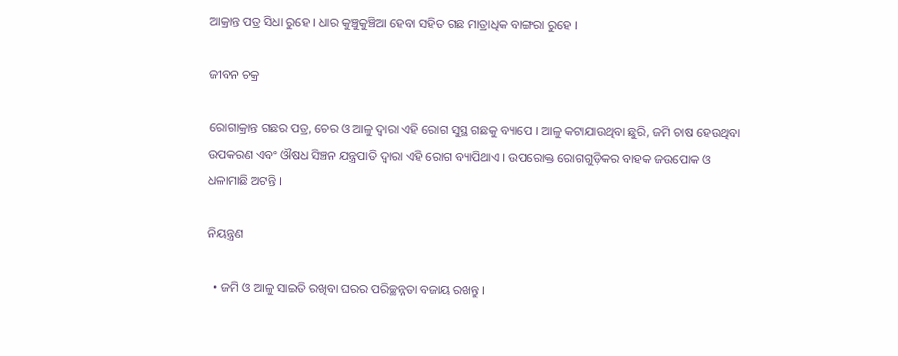ଆକ୍ରାନ୍ତ ପତ୍ର ସିଧା ରୁହେ । ଧାର କୁଞ୍ଚୁକୁଞ୍ଚିଆ ହେବା ସହିତ ଗଛ ମାତ୍ରାଧିକ ବାଙ୍ଗରା ରୁହେ ।

ଜୀବନ ଚକ୍ର

ରୋଗାକ୍ରାନ୍ତ ଗଛର ପତ୍ର, ଚେର ଓ ଆଳୁ ଦ୍ଵାରା ଏହି ରୋଗ ସୁସ୍ଥ ଗଛକୁ ବ୍ୟାପେ । ଆଳୁ କଟାଯାଉଥିବା ଛୁରି, ଜମି ଚାଷ ହେଉଥିବା ଉପକରଣ ଏବଂ ଔଷଧ ସିଞ୍ଚନ ଯନ୍ତ୍ରପାତି ଦ୍ଵାରା ଏହି ରୋଗ ବ୍ୟାପିଥାଏ । ଉପରୋକ୍ତ ରୋଗଗୁଡ଼ିକର ବାହକ ଜଉପୋକ ଓ ଧଳାମାଛି ଅଟନ୍ତି ।

ନିୟନ୍ତ୍ରଣ

  • ଜମି ଓ ଆଳୁ ସାଇତି ରଖିବା ଘରର ପରିଚ୍ଛନ୍ନତା ବଜାୟ ରଖନ୍ତୁ ।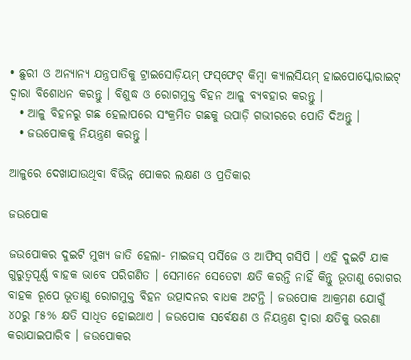• ଛୁରୀ ଓ ଅନ୍ୟାନ୍ୟ ଯନ୍ତ୍ରପାତିକୁ ଟ୍ରାଇସୋଡ଼ିୟମ୍ ଫସ୍‌ଫେଟ୍ କିମ୍ବା କ୍ୟାଲସିୟମ୍ ହାଇପୋସ୍କୋରାଇଟ୍ ଦ୍ଵାରା ବିଶୋଧନ କରନ୍ତୁ । ବିଶୁଦ୍ଧ ଓ ରୋଗମୁକ୍ତ ବିହନ ଆଳୁ ବ୍ୟବହାର କରନ୍ତୁ ।
  • ଆଳୁ ବିହନରୁ ଗଛ ହେଲାପରେ ସଂକ୍ରମିତ ଗଛକୁ ଉପାଡ଼ି ଗଭୀରରେ ପୋତି ଦିଅନ୍ତୁ ।
  • ଜଉପୋକକୁ ନିୟନ୍ତ୍ରଣ କରନ୍ତୁ ।

ଆଳୁରେ ଦେଖାଯାଉଥିବା ବିଭିନ୍ନ ପୋକର ଲକ୍ଷଣ ଓ ପ୍ରତିକାର

ଜଉପୋକ

ଜଉପୋକର ଦୁଇଟି ମୁଖ୍ୟ ଜାତି ହେଲା- ମାଇଜସ୍ ପର୍ସିଜେ ଓ ଆଫିସ୍ ଗସିପି । ଏହି ଦୁଇଟି ଯାକ ଗୁରୁତ୍ଵପୂର୍ଣ୍ଣ ବାହକ ଭାବେ ପରିଗଣିତ । ସେମାନେ ସେତେଟା କ୍ଷତି କରନ୍ତି ନାହିଁ କିନ୍ତୁ ଭୂତାଣୁ ରୋଗର ବାହକ ରୂପେ ଭୂତାଣୁ ରୋଗମୁକ୍ତ ବିହନ ଉତ୍ପାଦନର ବାଧକ ଅଟନ୍ତି । ଜଉପୋକ ଆକ୍ରମଣ ଯୋଗୁଁ ୪୦ରୁ ୮୫% କ୍ଷତି ସାଧିତ ହୋଇଥାଏ । ଜଉପୋକ ସର୍ବେକ୍ଷଣ ଓ ନିୟନ୍ତ୍ରଣ ଦ୍ଵାରା କ୍ଷତିକୁ ଭରଣା କରାଯାଇପାରିବ । ଜଉପୋକର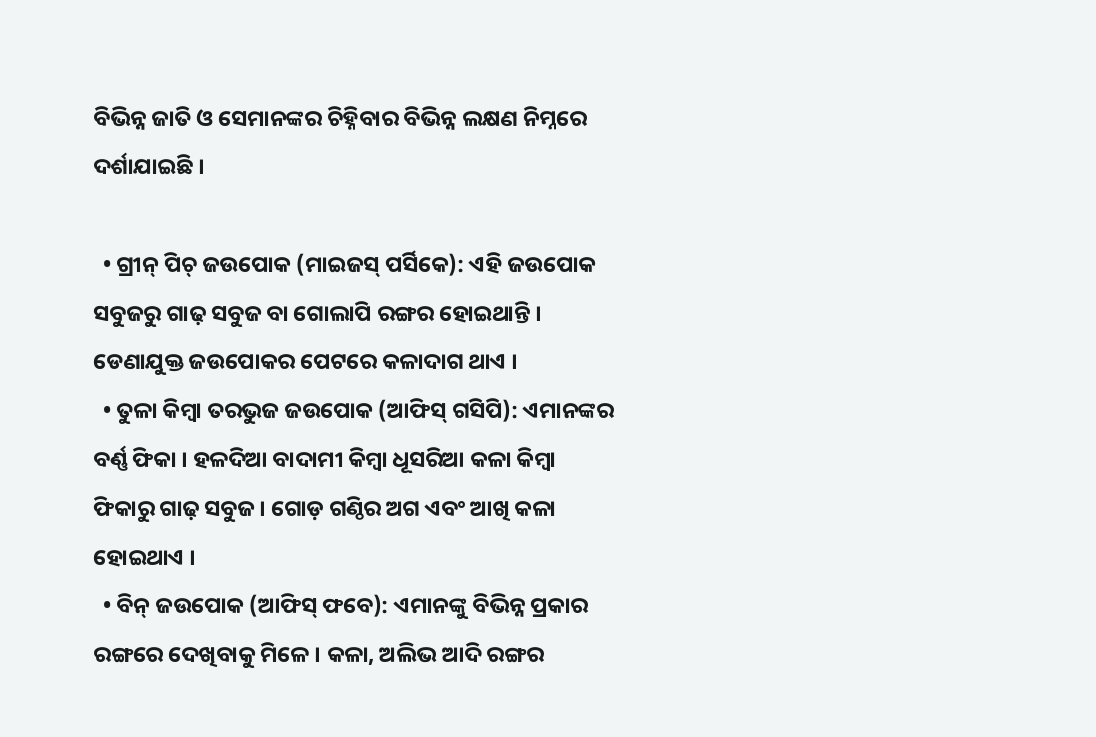ବିଭିନ୍ନ ଜାତି ଓ ସେମାନଙ୍କର ଚିହ୍ନିବାର ବିଭିନ୍ନ ଲକ୍ଷଣ ନିମ୍ନରେ ଦର୍ଶାଯାଇଛି ।

  • ଗ୍ରୀନ୍ ପିଚ୍ ଜଉପୋକ (ମାଇଜସ୍ ପର୍ସିକେ): ଏହି ଜଉପୋକ ସବୁଜରୁ ଗାଢ଼ ସବୁଜ ବା ଗୋଲାପି ରଙ୍ଗର ହୋଇଥାନ୍ତି । ଡେଣାଯୁକ୍ତ ଜଉପୋକର ପେଟରେ କଳାଦାଗ ଥାଏ ।
  • ତୁଳା କିମ୍ବା ତରଭୁଜ ଜଉପୋକ (ଆଫିସ୍ ଗସିପି): ଏମାନଙ୍କର ବର୍ଣ୍ଣ ଫିକା । ହଳଦିଆ ବାଦାମୀ କିମ୍ବା ଧୂସରିଆ କଳା କିମ୍ବା ଫିକାରୁ ଗାଢ଼ ସବୁଜ । ଗୋଡ଼ ଗଣ୍ଠିର ଅଗ ଏବଂ ଆଖି କଳା ହୋଇଥାଏ ।
  • ବିନ୍ ଜଉପୋକ (ଆଫିସ୍ ଫବେ): ଏମାନଙ୍କୁ ବିଭିନ୍ନ ପ୍ରକାର ରଙ୍ଗରେ ଦେଖିବାକୁ ମିଳେ । କଳା, ଅଲିଭ ଆଦି ରଙ୍ଗର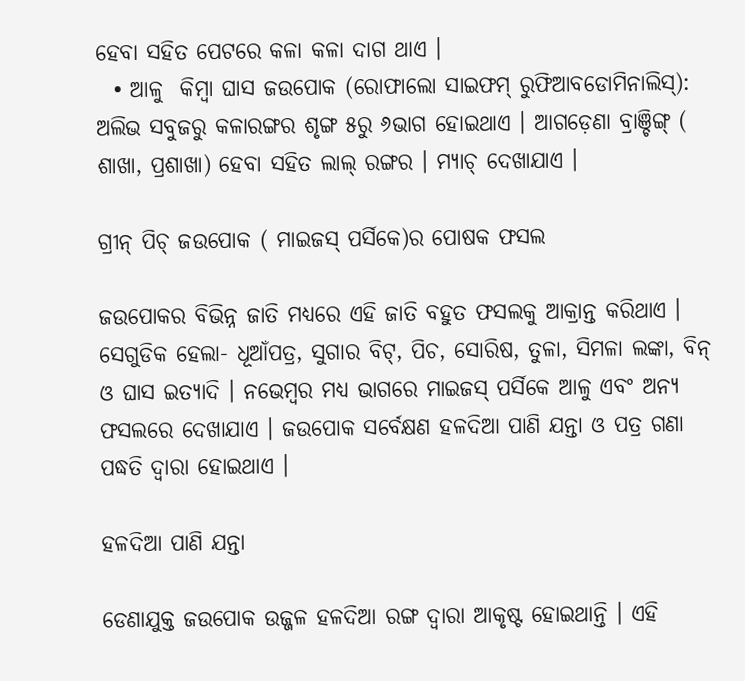ହେବା ସହିତ ପେଟରେ କଳା କଳା ଦାଗ ଥାଏ ।
  • ଆଳୁ  କିମ୍ବା ଘାସ ଜଉପୋକ (ରୋଫାଲୋ ସାଇଫମ୍ ରୁଫିଆବଡୋମିନାଲିସ୍): ଅଲିଭ ସବୁଜରୁ କଳାରଙ୍ଗର ଶୃଙ୍ଗ ୫ରୁ ୬ଭାଗ ହୋଇଥାଏ । ଆଗଡ଼େଣା ବ୍ରାଞ୍ଚିଙ୍ଗ୍ ( ଶାଖା, ପ୍ରଶାଖା) ହେବା ସହିତ ଲାଲ୍ ରଙ୍ଗର । ମ୍ୟାଚ୍ ଦେଖାଯାଏ ।

ଗ୍ରୀନ୍ ପିଚ୍ ଜଉପୋକ ( ମାଇଜସ୍ ପର୍ସିକେ)ର ପୋଷକ ଫସଲ

ଜଉପୋକର ବିଭିନ୍ନ ଜାତି ମଧ୍ୟରେ ଏହି ଜାତି ବହୁତ ଫସଲକୁ ଆକ୍ରାନ୍ତ କରିଥାଏ । ସେଗୁଡିକ ହେଲା- ଧୂଆଁପତ୍ର, ସୁଗାର ବିଟ୍, ପିଚ, ସୋରିଷ, ତୁଳା, ସିମଳା ଲଙ୍କା, ବିନ୍ ଓ ଘାସ ଇତ୍ୟାଦି । ନଭେମ୍ବର ମଧ୍ୟ ଭାଗରେ ମାଇଜସ୍ ପର୍ସିକେ ଆଳୁ ଏବଂ ଅନ୍ୟ ଫସଲରେ ଦେଖାଯାଏ । ଜଉପୋକ ସର୍ବେକ୍ଷଣ ହଳଦିଆ ପାଣି ଯନ୍ତା ଓ ପତ୍ର ଗଣା ପଦ୍ଧତି ଦ୍ଵାରା ହୋଇଥାଏ ।

ହଳଦିଆ ପାଣି ଯନ୍ତା

ଡେଣାଯୁକ୍ତ ଜଉପୋକ ଉଜ୍ଜଳ ହଳଦିଆ ରଙ୍ଗ ଦ୍ଵାରା ଆକୃଷ୍ଟ ହୋଇଥାନ୍ତି । ଏହି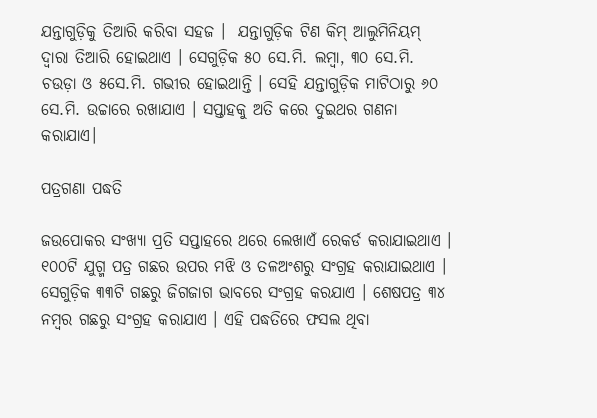ଯନ୍ତାଗୁଡ଼ିକୁ ତିଆରି କରିବା ସହଜ ।  ଯନ୍ତାଗୁଡ଼ିକ ଟିଣ କିମ୍ ଆଲୁମିନିୟମ୍ ଦ୍ଵାରା ତିଆରି ହୋଇଥାଏ । ସେଗୁଡ଼ିକ ୫୦ ସେ.ମି. ଲମ୍ବା, ୩୦ ସେ.ମି. ଚଉଡ଼ା ଓ ୫ସେ.ମି. ଗଭୀର ହୋଇଥାନ୍ତି । ସେହି ଯନ୍ତାଗୁଡ଼ିକ ମାଟିଠାରୁ ୬୦ ସେ.ମି. ଉଚ୍ଚାରେ ରଖାଯାଏ । ସପ୍ତାହକୁ ଅତି କରେ ଦୁଇଥର ଗଣନା କରାଯାଏ।

ପତ୍ରଗଣା ପଦ୍ଧତି

ଜଉପୋକର ସଂଖ୍ୟା ପ୍ରତି ସପ୍ତାହରେ ଥରେ ଲେଖାଏଁ ରେକର୍ଡ କରାଯାଇଥାଏ । ୧୦୦ଟି ଯୁଗ୍ମ ପତ୍ର ଗଛର ଉପର ମଝି ଓ ତଳଅଂଶରୁ ସଂଗ୍ରହ କରାଯାଇଥାଏ । ସେଗୁଡ଼ିକ ୩୩ଟି ଗଛରୁ ଜିଗଜାଗ ଭାବରେ ସଂଗ୍ରହ କରଯାଏ । ଶେଷପତ୍ର ୩୪ ନମ୍ବର ଗଛରୁ ସଂଗ୍ରହ କରାଯାଏ । ଏହି ପଦ୍ଧତିରେ ଫସଲ ଥିବା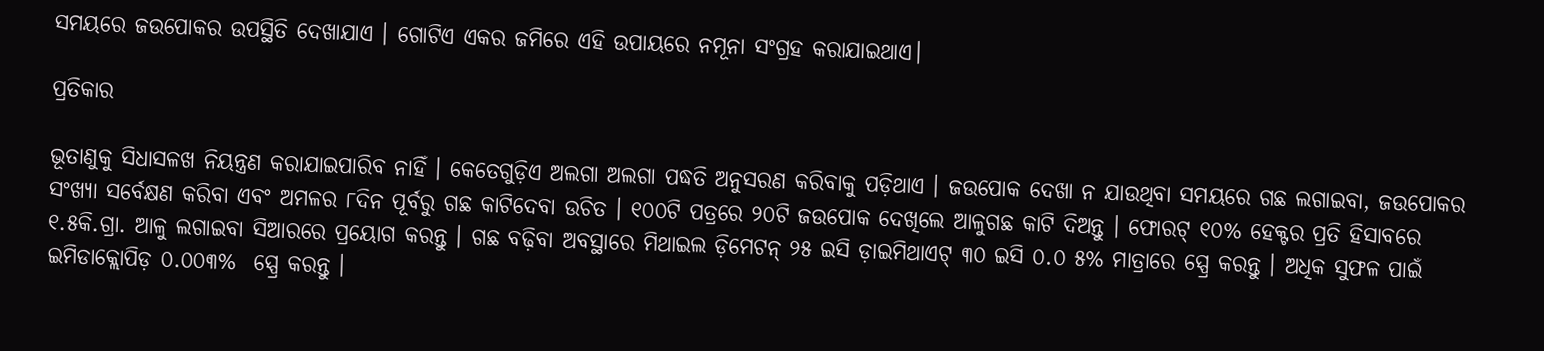ସମୟରେ ଜଉପୋକର ଉପସ୍ଥିତି ଦେଖାଯାଏ । ଗୋଟିଏ ଏକର ଜମିରେ ଏହି ଉପାୟରେ ନମୂନା ସଂଗ୍ରହ କରାଯାଇଥାଏ।

ପ୍ରତିକାର

ଭୂତାଣୁକୁ ସିଧାସଳଖ ନିୟନ୍ତ୍ରଣ କରାଯାଇପାରିବ ନାହିଁ । କେତେଗୁଡ଼ିଏ ଅଲଗା ଅଲଗା ପଦ୍ଧତି ଅନୁସରଣ କରିବାକୁ ପଡ଼ିଥାଏ । ଜଉପୋକ ଦେଖା ନ ଯାଉଥିବା ସମୟରେ ଗଛ ଲଗାଇବା, ଜଉପୋକର ସଂଖ୍ୟା ସର୍ବେକ୍ଷଣ କରିବା ଏବଂ ଅମଳର ୮ଦିନ ପୂର୍ବରୁ ଗଛ କାଟିଦେବା ଉଚିତ । ୧୦୦ଟି ପତ୍ରରେ ୨୦ଟି ଜଉପୋକ ଦେଖିଲେ ଆଳୁଗଛ କାଟି ଦିଅନ୍ତୁ । ଫୋରଟ୍ ୧୦% ହେକ୍ଟର ପ୍ରତି ହିସାବରେ ୧.୫କି.ଗ୍ରା. ଆଳୁ ଲଗାଇବା ସିଆରରେ ପ୍ରୟୋଗ କରନ୍ତୁ । ଗଛ ବଢ଼ିବା ଅବସ୍ଥାରେ ମିଥାଇଲ ଡ଼ିମେଟନ୍ ୨୫ ଇସି ଡ଼ାଇମିଥାଏଟ୍ ୩୦ ଇସି ୦.୦ ୫% ମାତ୍ରାରେ ସ୍ପ୍ରେ କରନ୍ତୁ । ଅଧିକ ସୁଫଳ ପାଇଁ ଇମିଡାକ୍ଲୋପିଡ଼ ୦.୦୦୩%  ସ୍ପ୍ରେ କରନ୍ତୁ ।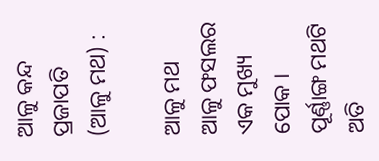ଆଳୁ କନ୍ଦ ପ୍ରଜାପତି (ଆଳୁ ମଥ) :

ଆଳୁ ମଥ ଆଳୁ ଫସଲର ଏକ ମୁଖ୍ୟ ପୋକ । ପୂର୍ଣ୍ଣାଙ୍ଗ ମଥଟି ଅତି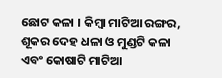ଛୋଟ କଳା । କିମ୍ବା ମାଟିଆ ରଙ୍ଗର, ଶୂକର ଦେହ ଧଳା ଓ ମୁଣ୍ଡଟି କଳା ଏବଂ କୋଷାଟି ମାଟିଆ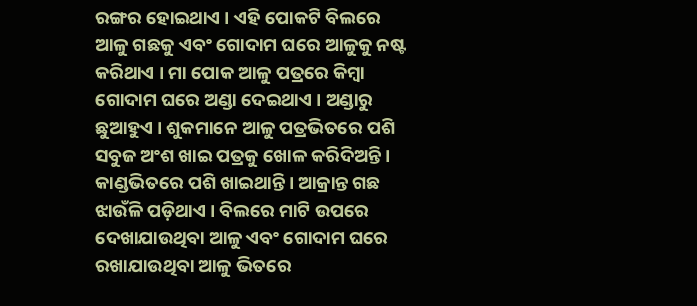ରଙ୍ଗର ହୋଇଥାଏ । ଏହି ପୋକଟି ବିଲରେ ଆଳୁ ଗଛକୁ ଏବଂ ଗୋଦାମ ଘରେ ଆଳୁକୁ ନଷ୍ଟ କରିଥାଏ । ମା ପୋକ ଆଳୁ ପତ୍ରରେ କିମ୍ବା ଗୋଦାମ ଘରେ ଅଣ୍ଡା ଦେଇଥାଏ । ଅଣ୍ଡାରୁ ଛୁଆହୁଏ । ଶୁକମାନେ ଆଳୁ ପତ୍ରଭିତରେ ପଶି ସବୁଜ ଅଂଶ ଖାଇ ପତ୍ରକୁ ଖୋଳ କରିଦିଅନ୍ତି । କାଣ୍ଡଭିତରେ ପଶି ଖାଇଥାନ୍ତି । ଆକ୍ରାନ୍ତ ଗଛ ଝାଉଁଳି ପଡ଼ିଥାଏ । ବିଲରେ ମାଟି ଉପରେ ଦେଖାଯାଉଥିବା ଆଳୁ ଏବଂ ଗୋଦାମ ଘରେ ରଖାଯାଉଥିବା ଆଳୁ ଭିତରେ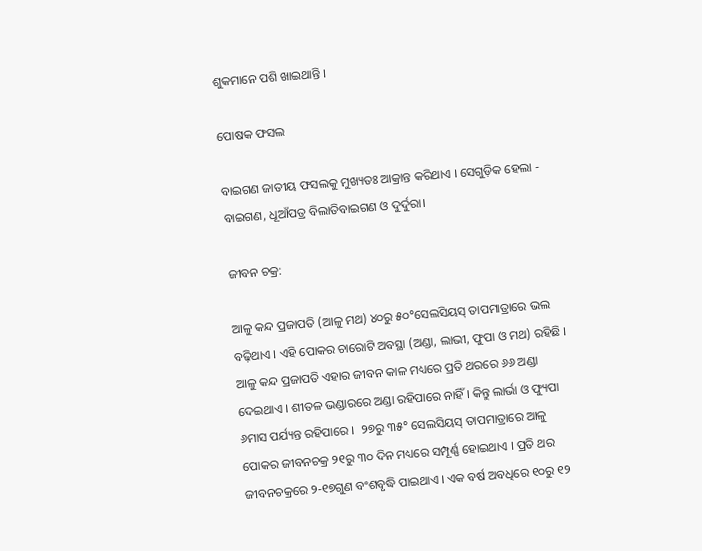ଶୁକମାନେ ପଶି ଖାଇଥାନ୍ତି ।

ପୋଷକ ଫସଲ

ବାଇଗଣ ଜାତୀୟ ଫସଲକୁ ମୁଖ୍ୟତଃ ଆକ୍ରାନ୍ତ କରିଥାଏ । ସେଗୁଡ଼ିକ ହେଲା - ବାଇଗଣ, ଧୂଆଁପତ୍ର ବିଲାତିବାଇଗଣ ଓ ଦୁର୍ଦୁରା।

ଜୀବନ ଚକ୍ର:

ଆଳୁ କନ୍ଦ ପ୍ରଜାପତି (ଆଳୁ ମଥ) ୪୦ରୁ ୫୦°ସେଲସିୟସ୍ ତାପମାତ୍ରାରେ ଭଲ  ବଢ଼ିଥାଏ । ଏହି ପୋକର ଚାରୋଟି ଅବସ୍ଥା (ଅଣ୍ଡା, ଲାଭୀ, ଫୁପା ଓ ମଥ) ରହିଛି । ଆଳୁ କନ୍ଦ ପ୍ରଜାପତି ଏହାର ଜୀବନ କାଳ ମଧ୍ୟରେ ପ୍ରତି ଥରରେ ୬୬ ଅଣ୍ଡା ଦେଇଥାଏ । ଶୀତଳ ଭଣ୍ଡାରରେ ଅଣ୍ଡା ରହିପାରେ ନାହିଁ । କିନ୍ତୁ ଲାର୍ଭା ଓ ଫ୍ୟୁପା ୬ମାସ ପର୍ଯ୍ୟନ୍ତ ରହିପାରେ ।  ୨୭ରୁ ୩୫° ସେଲସିୟସ୍ ତାପମାତ୍ରାରେ ଆଳୁ ପୋକର ଜୀବନଚକ୍ର ୨୧ରୁ ୩୦ ଦିନ ମଧ୍ୟରେ ସମ୍ପୂର୍ଣ୍ଣ ହୋଇଥାଏ । ପ୍ରତି ଥର ଜୀବନଚକ୍ରରେ ୨-୧୭ଗୁଣ ବଂଶବୃଦ୍ଧି ପାଇଥାଏ । ଏକ ବର୍ଷ ଅବଧିରେ ୧୦ରୁ ୧୨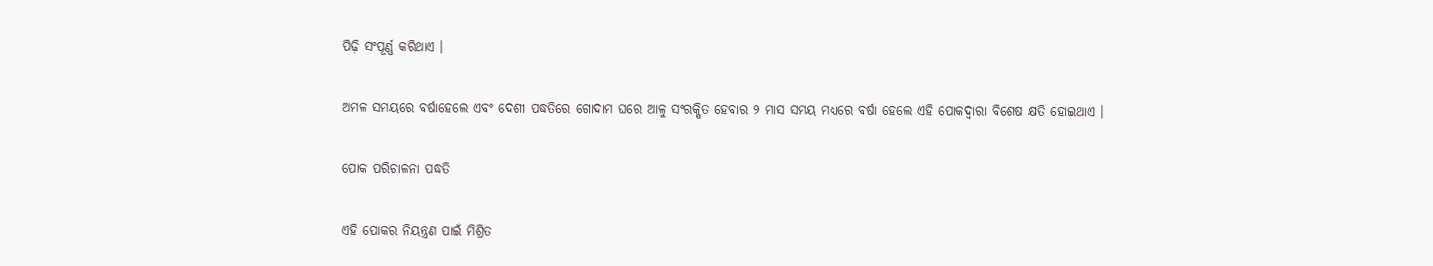ପିଢ଼ି ସଂପୂର୍ଣ୍ଣ କରିଥାଏ ।

ଅମଳ ସମୟରେ ବର୍ଷାହେଲେ ଏବଂ ଦେଶୀ ପଦ୍ଧତିରେ ଗୋଦାମ ଘରେ ଆଳୁ ସଂରକ୍ଷିତ ହେବାର ୨ ମାସ ସମୟ ମଧ୍ୟରେ ବର୍ଷା ହେଲେ ଏହି ପୋକଦ୍ୱାରା ବିଶେଷ କ୍ଷତି ହୋଇଥାଏ ।

ପୋକ ପରିଚାଳନା ପଦ୍ଧତି

ଏହି ପୋକର ନିୟନ୍ତ୍ରଣ ପାଇଁ ମିଶ୍ରିତ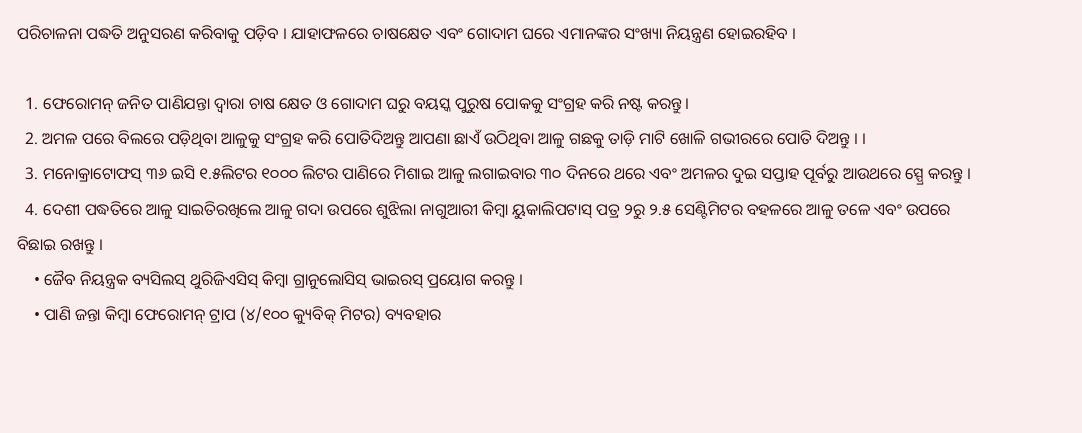ପରିଚାଳନା ପଦ୍ଧତି ଅନୁସରଣ କରିବାକୁ ପଡ଼ିବ । ଯାହାଫଳରେ ଚାଷକ୍ଷେତ ଏବଂ ଗୋଦାମ ଘରେ ଏମାନଙ୍କର ସଂଖ୍ୟା ନିୟନ୍ତ୍ରଣ ହୋଇରହିବ ।

  1. ଫେରୋମନ୍ ଜନିତ ପାଣିଯନ୍ତା ଦ୍ଵାରା ଚାଷ କ୍ଷେତ ଓ ଗୋଦାମ ଘରୁ ବୟସ୍କ ପୁରୁଷ ପୋକକୁ ସଂଗ୍ରହ କରି ନଷ୍ଟ କରନ୍ତୁ।
  2. ଅମଳ ପରେ ବିଲରେ ପଡ଼ିଥିବା ଆଳୁକୁ ସଂଗ୍ରହ କରି ପୋତିଦିଅନ୍ତୁ ଆପଣା ଛାଏଁ ଉଠିଥିବା ଆଳୁ ଗଛକୁ ତାଡ଼ି ମାଟି ଖୋଳି ଗଭୀରରେ ପୋତି ଦିଅନ୍ତୁ । ।
  3. ମନୋକ୍ରାଟୋଫସ୍ ୩୬ ଇସି ୧.୫ଲିଟର ୧୦୦୦ ଲିଟର ପାଣିରେ ମିଶାଇ ଆଳୁ ଲଗାଇବାର ୩୦ ଦିନରେ ଥରେ ଏବଂ ଅମଳର ଦୁଇ ସପ୍ତାହ ପୂର୍ବରୁ ଆଉଥରେ ସ୍ପ୍ରେ କରନ୍ତୁ ।
  4. ଦେଶୀ ପଦ୍ଧତିରେ ଆଳୁ ସାଇତିରଖିଲେ ଆଳୁ ଗଦା ଉପରେ ଶୁଝିଲା ନାଗୁଆରୀ କିମ୍ବା ୟୁକାଲିପଟାସ୍ ପତ୍ର ୨ରୁ ୨.୫ ସେଣ୍ଟିମିଟର ବହଳରେ ଆଳୁ ତଳେ ଏବଂ ଉପରେ ବିଛାଇ ରଖନ୍ତୁ ।
    • ଜୈବ ନିୟନ୍ତ୍ରକ ବ୍ୟସିଲସ୍ ଥୁରିଜିଏସିସ୍ କିମ୍ବା ଗ୍ରାନୁଲୋସିସ୍ ଭାଇରସ୍ ପ୍ରୟୋଗ କରନ୍ତୁ ।
    • ପାଣି ଜନ୍ତା କିମ୍ବା ଫେରୋମନ୍ ଟ୍ରାପ (୪/୧୦୦ କ୍ୟୁବିକ୍ ମିଟର) ବ୍ୟବହାର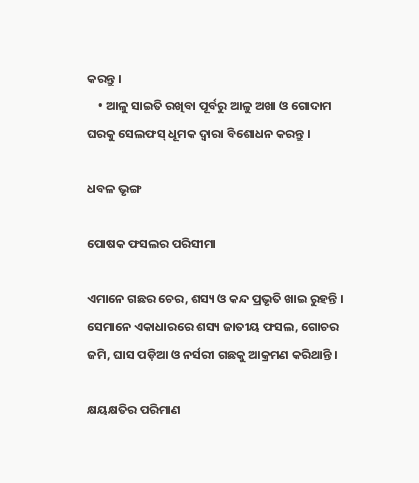କରନ୍ତୁ ।
    • ଆଳୁ ସାଇତି ରଖିବା ପୂର୍ବରୁ ଆଳୁ ଅଖା ଓ ଗୋଦାମ ଘରକୁ ସେଲଫସ୍ ଧୂମକ ଦ୍ଵାରା ବିଶୋଧନ କରନ୍ତୁ ।

ଧବଳ ଭୃଙ୍ଗ

ପୋଷକ ଫସଲର ପରିସୀମା

ଏମାନେ ଗଛର ଚେର, ଶସ୍ୟ ଓ କନ୍ଦ ପ୍ରଭୃତି ଖାଇ ରୁହନ୍ତି । ସେମାନେ ଏକାଧାରରେ ଶସ୍ୟ ଜାତୀୟ ଫସଲ, ଗୋଚର ଜମି, ଘାସ ପଡ଼ିଆ ଓ ନର୍ସରୀ ଗଛକୁ ଆକ୍ରମଣ କରିଥାନ୍ତି ।

କ୍ଷୟକ୍ଷତିର ପରିମାଣ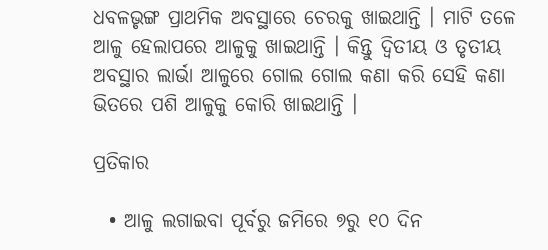ଧବଳଭୃଙ୍ଗ ପ୍ରାଥମିକ ଅବସ୍ଥାରେ ଚେରକୁ ଖାଇଥାନ୍ତି । ମାଟି ତଳେ ଆଳୁ ହେଲାପରେ ଆଳୁକୁ ଖାଇଥାନ୍ତି । କିନ୍ତୁ ଦ୍ଵିତୀୟ ଓ ତୃତୀୟ ଅବସ୍ଥାର ଲାର୍ଭା ଆଳୁରେ ଗୋଲ ଗୋଲ କଣା କରି ସେହି କଣା ଭିତରେ ପଶି ଆଳୁକୁ କୋରି ଖାଇଥାନ୍ତି ।

ପ୍ରତିକାର

  • ଆଳୁ ଲଗାଇବା ପୂର୍ବରୁ ଜମିରେ ୭ରୁ ୧୦ ଦିନ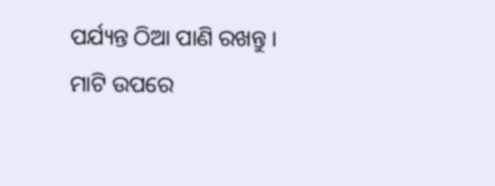ପର୍ଯ୍ୟନ୍ତ ଠିଆ ପାଣି ରଖନ୍ତୁ । ମାଟି ଉପରେ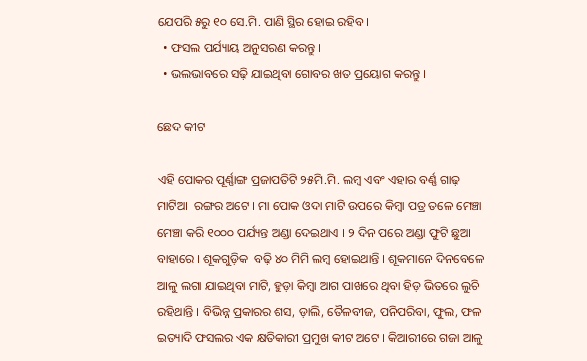ଯେପରି ୫ରୁ ୧୦ ସେ.ମି. ପାଣି ସ୍ଥିର ହୋଇ ରହିବ ।
  • ଫସଲ ପର୍ଯ୍ୟାୟ ଅନୁସରଣ କରନ୍ତୁ ।
  • ଭଲଭାବରେ ସଢ଼ି ଯାଇଥିବା ଗୋବର ଖତ ପ୍ରୟୋଗ କରନ୍ତୁ ।

ଛେଦ କୀଟ

ଏହି ପୋକର ପୂର୍ଣ୍ଣାଙ୍ଗ ପ୍ରଜାପତିଟି ୨୫ମି.ମି. ଲମ୍ବ ଏବଂ ଏହାର ବର୍ଣ୍ଣ ଗାଢ଼ ମାଟିଆ  ରଙ୍ଗର ଅଟେ । ମା ପୋକ ଓଦା ମାଟି ଉପରେ କିମ୍ବା ପତ୍ର ତଳେ ମେଞ୍ଚା ମେଞ୍ଚା କରି ୧୦୦୦ ପର୍ଯ୍ୟନ୍ତ ଅଣ୍ଡା ଦେଇଥାଏ । ୨ ଦିନ ପରେ ଅଣ୍ଡା ଫୁଟି ଛୁଆ ବାହାରେ । ଶୂକଗୁଡ଼ିକ  ବଢ଼ି ୪୦ ମିମି ଲମ୍ବ ହୋଇଥାନ୍ତି । ଶୂକମାନେ ଦିନବେଳେ ଆଳୁ ଲଗା ଯାଇଥିବା ମାଟି, ହୁଡ଼ା କିମ୍ବା ଆଗ ପାଖରେ ଥିବା ହିଡ଼ ଭିତରେ ଲୁଚି ରହିଥାନ୍ତି । ବିଭିନ୍ନ ପ୍ରକାରର ଶସ, ଡ଼ାଲି, ତୈଳବୀଜ, ପନିପରିବା, ଫୁଲ, ଫଳ ଇତ୍ୟାଦି ଫସଲର ଏକ କ୍ଷତିକାରୀ ପ୍ରମୁଖ କୀଟ ଅଟେ । କିଆରୀରେ ଗଜା ଆଳୁ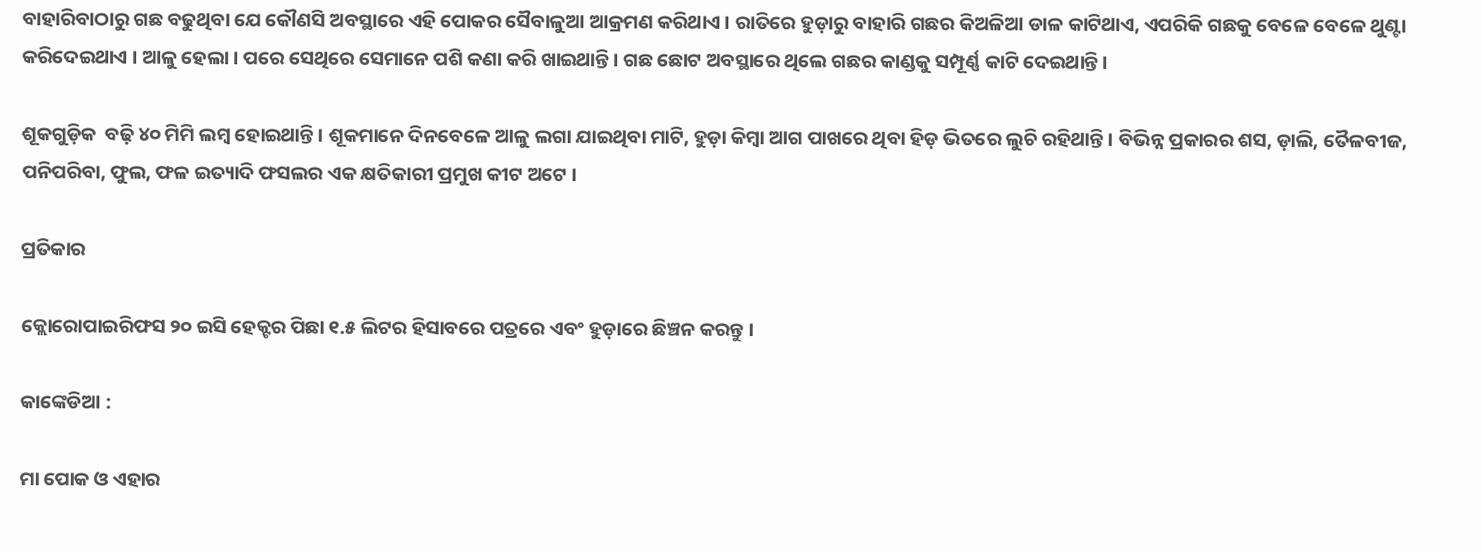ବାହାରିବାଠାରୁ ଗଛ ବଢୁଥିବା ଯେ କୌଣସି ଅବସ୍ଥାରେ ଏହି ପୋକର ସୈବାଳୁଆ ଆକ୍ରମଣ କରିଥାଏ । ରାତିରେ ହୁଡ଼ାରୁ ବାହାରି ଗଛର କିଅଳିଆ ଡାଳ କାଟିଥାଏ, ଏପରିକି ଗଛକୁ ବେଳେ ବେଳେ ଥୁଣ୍ଟା କରିଦେଇଥାଏ । ଆଳୁ ହେଲା । ପରେ ସେଥିରେ ସେମାନେ ପଶି କଣା କରି ଖାଇଥାନ୍ତି । ଗଛ ଛୋଟ ଅବସ୍ଥାରେ ଥିଲେ ଗଛର କାଣ୍ଡକୁ ସମ୍ପୂର୍ଣ୍ଣ କାଟି ଦେଇଥାନ୍ତି ।

ଶୂକଗୁଡ଼ିକ  ବଢ଼ି ୪୦ ମିମି ଲମ୍ବ ହୋଇଥାନ୍ତି । ଶୂକମାନେ ଦିନବେଳେ ଆଳୁ ଲଗା ଯାଇଥିବା ମାଟି, ହୁଡ଼ା କିମ୍ବା ଆଗ ପାଖରେ ଥିବା ହିଡ଼ ଭିତରେ ଲୁଚି ରହିଥାନ୍ତି । ବିଭିନ୍ନ ପ୍ରକାରର ଶସ, ଡ଼ାଲି, ତୈଳବୀଜ, ପନିପରିବା, ଫୁଲ, ଫଳ ଇତ୍ୟାଦି ଫସଲର ଏକ କ୍ଷତିକାରୀ ପ୍ରମୁଖ କୀଟ ଅଟେ ।

ପ୍ରତିକାର

କ୍ଲୋରୋପାଇରିଫସ ୨୦ ଇସି ହେକ୍ଟର ପିଛା ୧.୫ ଲିଟର ହିସାବରେ ପତ୍ରରେ ଏବଂ ହୁଡ଼ାରେ ଛିଞ୍ଚନ କରନ୍ତୁ ।

କାଙ୍କେଡିଆ :

ମା ପୋକ ଓ ଏହାର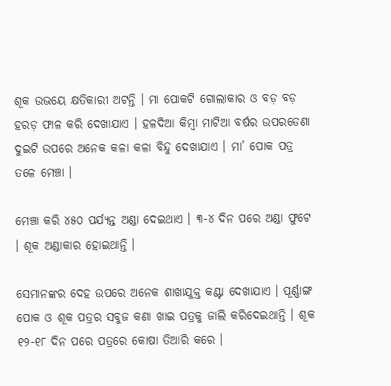ଶୂକ ଉଭୟେ କ୍ଷତିକାରୀ ଅଟନ୍ତି । ମା ପୋକଟି ଗୋଲାକାର ଓ ବଡ଼ ବଡ଼ ହରଡ଼ ଫାଳ କରି ଦେଖାଯାଏ । ହଳଦିଆ କିମ୍ବା ମାଟିଆ ବର୍ଷର ଉପରଡେଣା ଦୁଇଟି ଉପରେ ଅନେକ କଳା କଳା ବିନ୍ଦୁ ଦେଖାଯାଏ । ମା’ ପୋକ ପତ୍ର ତଳେ ମେଞ୍ଚା ।

ମେଞ୍ଚା କରି ୪୫୦ ପର୍ଯ୍ୟନ୍ତ ଅଣ୍ଡା ଦେଇଥାଏ । ୩-୪ ଦିନ ପରେ ଅଣ୍ଡା ଫୁଟେ । ଶୂକ ଅଣ୍ଡାକାର ହୋଇଥାନ୍ତି ।

ସେମାନଙ୍କର ଦେହ ଉପରେ ଅନେକ ଶାଖାଯୁକ୍ତ କଣ୍ଟା ଦେଖାଯାଏ । ପୂର୍ଣ୍ଣାଙ୍ଗ ପୋକ ଓ ଶୂକ ପତ୍ରର ସବୁଜ କଣା ଖାଇ ପତ୍ରକୁ ଜାଲି କରିଦେଇଥାନ୍ତି । ଶୂକ ୧୨-୧୮ ଦିନ ପରେ ପତ୍ରରେ କୋଷା ତିଆରି କରେ ।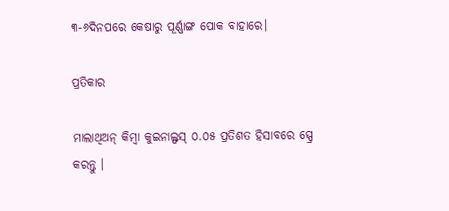୩-୬ଦିନପରେ କେଷାରୁ ପୂର୍ଣ୍ଣାଙ୍ଗ ପୋକ ବାହାରେ।

ପ୍ରତିକାର

ମାଲାଥିଅନ୍ କିମ୍ବା କୁଇନାଲ୍ଫସ୍ ୦.୦୫ ପ୍ରତିଶତ ହିସାବରେ ସ୍ପ୍ରେ କରନ୍ତୁ ।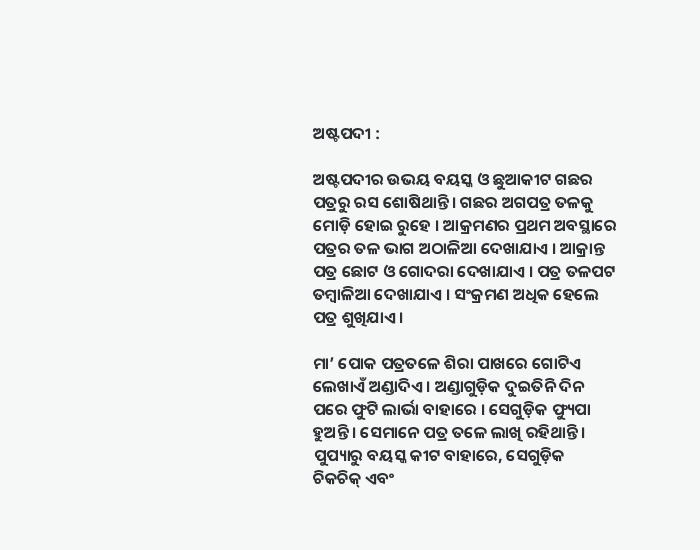ଅଷ୍ଟପଦୀ :

ଅଷ୍ଟପଦୀର ଉଭୟ ବୟସ୍କ ଓ ଛୁଆକୀଟ ଗଛର ପତ୍ରରୁ ରସ ଶୋଷିଥାନ୍ତି । ଗଛର ଅଗପତ୍ର ତଳକୁ ମୋଡ଼ି ହୋଇ ରୁହେ । ଆକ୍ରମଣର ପ୍ରଥମ ଅବସ୍ଥାରେ ପତ୍ରର ତଳ ଭାଗ ଅଠାଳିଆ ଦେଖାଯାଏ । ଆକ୍ରାନ୍ତ ପତ୍ର ଛୋଟ ଓ ଗୋଦରା ଦେଖାଯାଏ । ପତ୍ର ତଳପଟ ତମ୍ବାଳିଆ ଦେଖାଯାଏ । ସଂକ୍ରମଣ ଅଧିକ ହେଲେ ପତ୍ର ଶୁଖିଯାଏ ।

ମା’ ପୋକ ପତ୍ରତଳେ ଶିରା ପାଖରେ ଗୋଟିଏ ଲେଖାଏଁ ଅଣ୍ଡାଦିଏ । ଅଣ୍ଡାଗୁଡ଼ିକ ଦୁଇତିନି ଦିନ ପରେ ଫୁଟି ଲାର୍ଭା ବାହାରେ । ସେଗୁଡ଼ିକ ଫ୍ୟୁପା ହୁଅନ୍ତି । ସେମାନେ ପତ୍ର ତଳେ ଲାଖି ରହିଥାନ୍ତି । ପୁପ୍ୟାରୁ ବୟସ୍କ କୀଟ ବାହାରେ, ସେଗୁଡ଼ିକ ଚିକଚିକ୍ ଏବଂ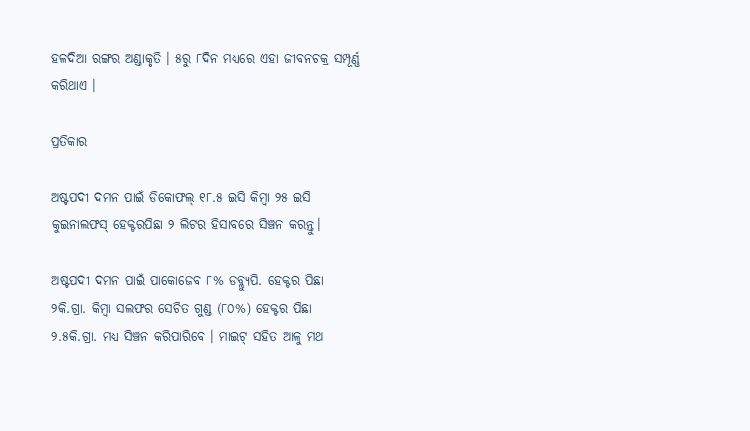ହଳଦିଆ ରଙ୍ଗର ଅଣ୍ଡାକୃତି । ୫ରୁ ୮ଦିନ ମଧ୍ୟରେ ଏହା ଜୀବନଚକ୍ର ସମ୍ପୂର୍ଣ୍ଣ କରିଥାଏ ।

ପ୍ରତିକାର

ଅଷ୍ଟପଦୀ ଦମନ ପାଇଁ ଡିକୋଫଲ୍ ୧୮.୫ ଇସି କିମ୍ବା ୨୫ ଇସି କୁଇନାଲଫସ୍ ହେକ୍ଟରପିଛା ୨ ଲିଟର ହିସାବରେ ସିଞ୍ଚନ କରନ୍ତୁ।

ଅଷ୍ଟପଦୀ ଦମନ ପାଇଁ ପାକୋଜେବ ୮% ଡବ୍ଲ୍ୟୁପି. ହେକ୍ଟର ପିଛା ୨କି.ଗ୍ରା. କିମ୍ବା ସଲଫର ସେଚିତ ଗୁଣ୍ଡ (୮୦%) ହେକ୍ଟର ପିଛା ୨.୫କି.ଗ୍ରା. ମଧ୍ୟ ସିଞ୍ଚନ କରିପାରିବେ । ମାଇଟ୍ ସହିତ ଆଳୁ ମଥ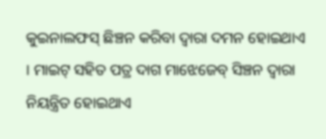କୁଇନାଲଫସ୍ ଛିଞ୍ଚନ କରିବା ଦ୍ଵାରା ଦମନ ହୋଇଥାଏ । ମାଇଟ୍ ସହିତ ପତ୍ର ଦାଗ ମାଝେଜେବ୍ ସିଞ୍ଚନ ଦ୍ଵାରା ନିୟନ୍ତ୍ରିତ ହୋଇଥାଏ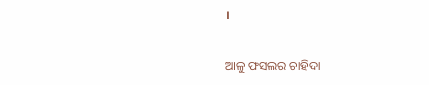।

ଆଳୁ ଫସଲର ଚାହିଦା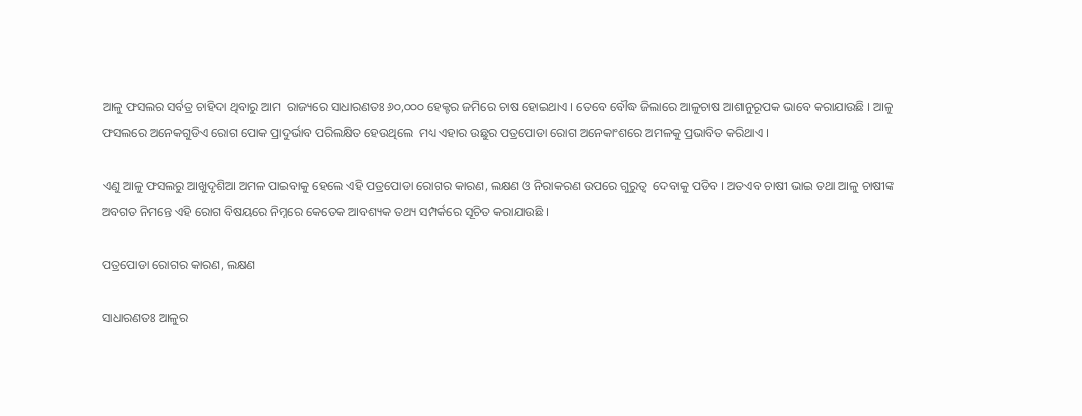ଆଳୁ ଫସଲର ସର୍ବତ୍ର ଚାହିଦା ଥିବାରୁ ଆମ  ରାଜ୍ୟରେ ସାଧାରଣତଃ ୬୦,୦୦୦ ହେକ୍ଟର ଜମିରେ ଚାଷ ହୋଇଥାଏ । ତେବେ ବୌଦ୍ଧ ଜିଲାରେ ଆଳୁଚାଷ ଆଶାନୁରୂପକ ଭାବେ କରାଯାଉଛି । ଆଳୁ ଫସଲରେ ଅନେକଗୁଡିଏ ରୋଗ ପୋକ ପ୍ରାଦୁର୍ଭାବ ପରିଲକ୍ଷିତ ହେଉଥିଲେ  ମଧ୍ୟ ଏହାର ଉଛୁର ପତ୍ରପୋଡା ରୋଗ ଅନେକାଂଶରେ ଅମଳକୁ ପ୍ରଭାବିତ କରିଥାଏ ।

ଏଣୁ ଆଳୁ ଫସଲରୁ ଆଖୁଦୃଶିଆ ଅମଳ ପାଇବାକୁ ହେଲେ ଏହି ପତ୍ରପୋଡା ରୋଗର କାରଣ, ଲକ୍ଷଣ ଓ ନିରାକରଣ ଉପରେ ଗୁରୁତ୍ଵ  ଦେବାକୁ ପଡିବ । ଅତଏବ ଚାଷୀ ଭାଇ ତଥା ଆଳୁ ଚାଷୀଙ୍କ ଅବଗତ ନିମନ୍ତେ ଏହି ରୋଗ ବିଷୟରେ ନିମ୍ନରେ କେତେକ ଆବଶ୍ୟକ ତଥ୍ୟ ସମ୍ପର୍କରେ ସୂଚିତ କରାଯାଉଛି ।

ପତ୍ରପୋଡା ରୋଗର କାରଣ, ଲକ୍ଷଣ

ସାଧାରଣତଃ ଆଳୁର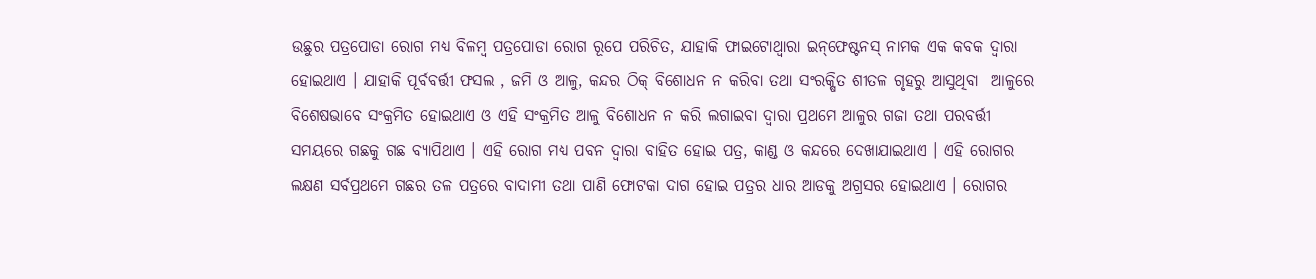ଉଛୁର ପତ୍ରପୋଡା ରୋଗ ମଧ୍ୟ ବିଳମ୍ବ ପତ୍ରପୋଡା ରୋଗ ରୂପେ ପରିଚିତ, ଯାହାକି ଫାଇଟୋଥ୍ୱାରା ଇନ୍‌ଫେଷ୍ଟନସ୍ ନାମକ ଏକ କବକ ଦ୍ଵାରା ହୋଇଥାଏ । ଯାହାକି ପୂର୍ବବର୍ତ୍ତୀ ଫସଲ , ଜମି ଓ ଆଳୁ, କନ୍ଦର ଠିକ୍ ବିଶୋଧନ ନ କରିବା ତଥା ସଂରକ୍ଷିତ ଶୀତଳ ଗୃହରୁ ଆସୁଥିବା  ଆଳୁରେ ବିଶେଷଭାବେ ସଂକ୍ରମିତ ହୋଇଥାଏ ଓ ଏହି ସଂକ୍ରମିତ ଆଳୁ ବିଶୋଧନ ନ କରି ଲଗାଇବା ଦ୍ଵାରା ପ୍ରଥମେ ଆଳୁର ଗଜା ତଥା ପରବର୍ତ୍ତୀ ସମୟରେ ଗଛକୁ ଗଛ ବ୍ୟାପିଥାଏ । ଏହି ରୋଗ ମଧ୍ୟ ପବନ ଦ୍ଵାରା ବାହିତ ହୋଇ ପତ୍ର, କାଣ୍ଡ ଓ କନ୍ଦରେ ଦେଖାଯାଇଥାଏ । ଏହି ରୋଗର ଲକ୍ଷଣ ସର୍ବପ୍ରଥମେ ଗଛର ତଳ ପତ୍ରରେ ବାଦାମୀ ତଥା ପାଣି ଫୋଟକା ଦାଗ ହୋଇ ପତ୍ରର ଧାର ଆଡକୁ ଅଗ୍ରସର ହୋଇଥାଏ । ରୋଗର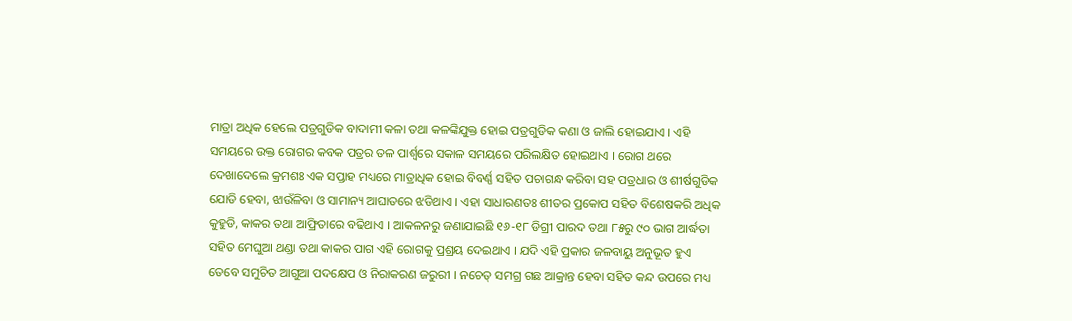ମାତ୍ରା ଅଧିକ ହେଲେ ପତ୍ରଗୁଡିକ ବାଦାମୀ କଳା ତଥା କଳଙ୍କିଯୁକ୍ତ ହୋଇ ପତ୍ରଗୁଡିକ କଣା ଓ ଜାଲି ହୋଇଯାଏ । ଏହି ସମୟରେ ଉକ୍ତ ରୋଗର କବକ ପତ୍ରର ତଳ ପାର୍ଶ୍ଵରେ ସକାଳ ସମୟରେ ପରିଲକ୍ଷିତ ହୋଇଥାଏ । ରୋଗ ଥରେ ଦେଖାଦେଲେ କ୍ରମଶଃ ଏକ ସପ୍ତାହ ମଧ୍ୟରେ ମାତ୍ରାଧିକ ହୋଇ ବିବର୍ଣ୍ଣ ସହିତ ପଚାଗନ୍ଧ କରିବା ସହ ପତ୍ରଧାର ଓ ଶୀର୍ଷଗୁଡିକ ଯୋଡି ହେବା, ଝାଉଁଳିବା ଓ ସାମାନ୍ୟ ଆଘାତରେ ଝଡିଥାଏ । ଏହା ସାଧାରଣତଃ ଶୀତର ପ୍ରକୋପ ସହିତ ବିଶେଷକରି ଅଧିକ କୁହୁଡି, କାକର ତଥା ଆଫ୍ରିତାରେ ବଢିଥାଏ । ଆକଳନରୁ ଜଣାଯାଇଛି ୧୬-୧୮ ଡିଗ୍ରୀ ପାରଦ ତଥା ୮୫ରୁ ୯୦ ଭାଗ ଆର୍ଦ୍ଧତା ସହିତ ମେଘୁଆ ଥଣ୍ଡା ତଥା କାକର ପାଗ ଏହି ରୋଗକୁ ପ୍ରଶ୍ରୟ ଦେଇଥାଏ । ଯଦି ଏହି ପ୍ରକାର ଜଳବାୟୁ ଅନୁଭୂତ ହୁଏ ତେବେ ସମୁଚିତ ଆଗୁଆ ପଦକ୍ଷେପ ଓ ନିରାକରଣ ଜରୁରୀ । ନଚେତ୍‌ ସମଗ୍ର ଗଛ ଆକ୍ରାନ୍ତ ହେବା ସହିତ କନ୍ଦ ଉପରେ ମଧ୍ୟ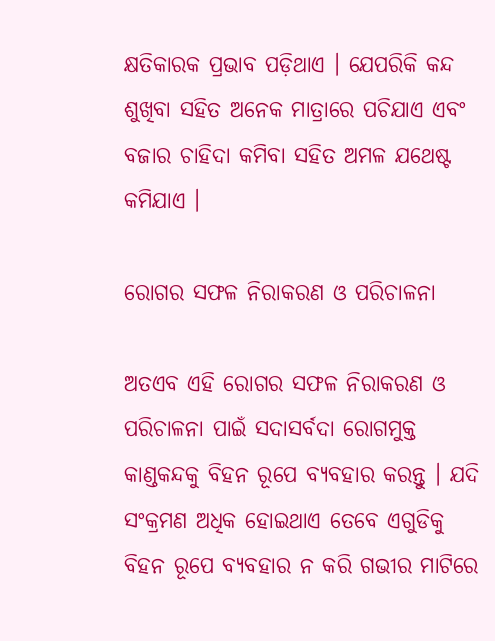କ୍ଷତିକାରକ ପ୍ରଭାବ ପଡ଼ିଥାଏ । ଯେପରିକି କନ୍ଦ ଶୁଖିବା ସହିତ ଅନେକ ମାତ୍ରାରେ ପଚିଯାଏ ଏବଂ ବଜାର ଚାହିଦା କମିବା ସହିତ ଅମଳ ଯଥେଷ୍ଟ କମିଯାଏ ।

ରୋଗର ସଫଳ ନିରାକରଣ ଓ ପରିଚାଳନା

ଅତଏବ ଏହି ରୋଗର ସଫଳ ନିରାକରଣ ଓ ପରିଚାଳନା ପାଇଁ ସଦାସର୍ବଦା ରୋଗମୁକ୍ତ କାଣ୍ଡକନ୍ଦକୁ ବିହନ ରୂପେ ବ୍ୟବହାର କରନ୍ତୁ । ଯଦି ସଂକ୍ରମଣ ଅଧିକ ହୋଇଥାଏ ତେବେ ଏଗୁଡିକୁ ବିହନ ରୂପେ ବ୍ୟବହାର ନ କରି ଗଭୀର ମାଟିରେ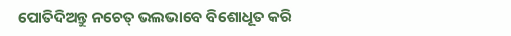ପୋତିଦିଅନ୍ତୁ ନଚେତ୍‌ ଭଲଭାବେ ବିଶୋଧୂତ କରି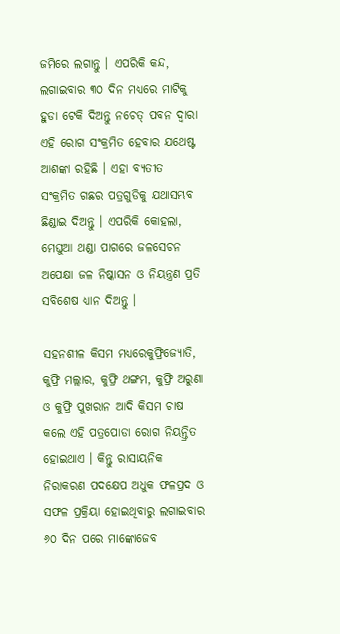ଜମିରେ ଲଗାନ୍ତୁ । ଏପରିକି କନ୍ଦ, ଲଗାଇବାର ୩୦ ଦିନ ମଧ୍ୟରେ ମାଟିକୁ ହୁଡା ଟେକି ଦିଅନ୍ତୁ ନଚେତ୍ ପବନ ଦ୍ଵାରା ଏହି ରୋଗ ସଂକ୍ରମିତ ହେବାର ଯଥେଷ୍ଟ ଆଶଙ୍କା ରହିଛି । ଏହା ବ୍ୟତୀତ ସଂକ୍ରମିତ ଗଛର ପତ୍ରଗୁଡିକୁ ଯଥାସମ୍ଭବ ଛିଣ୍ଡାଇ ଦିଅନ୍ତୁ । ଏପରିକି କୋହଲା, ମେଘୁଆ ଥଣ୍ଡା ପାଗରେ ଜଳସେଚନ ଅପେକ୍ଷା ଜଳ ନିଷ୍କାସନ ଓ ନିୟନ୍ତ୍ରଣ ପ୍ରତି ସବିଶେଷ ଧ୍ୟାନ ଦିଅନ୍ତୁ ।

ସହନଶୀଳ କିସମ ମଧ୍ୟରେକୁଫ୍ରିଜ୍ୟୋତି, କୁଫ୍ରି ମଲ୍ଲାର, କୁଫ୍ରି ଥଙ୍ଗମ, କୁଫ୍ରି ଅରୁଣା ଓ କୁଫ୍ରି ପୁଖରାନ ଆଦି କିସମ ଚାଷ କଲେ ଏହି ପତ୍ରପୋଡା ରୋଗ ନିୟନ୍ତ୍ରିତ ହୋଇଥାଏ । କିନ୍ତୁ ରାସାୟନିକ ନିରାକରଣ ପଦକ୍ଷେପ ଅଧୁକ ଫଳପ୍ରଦ ଓ ସଫଳ ପ୍ରକ୍ରିୟା ହୋଇଥିବାରୁ ଲଗାଇବାର ୬୦ ଦିନ ପରେ ମାଙ୍କୋଜେବ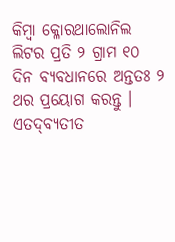କିମ୍ବା କ୍ଳୋରଥାଲୋନିଲ ଲିଟର ପ୍ରତି ୨ ଗ୍ରାମ ୧୦ ଦିନ ବ୍ୟବଧାନରେ ଅନ୍ତତଃ ୨ ଥର ପ୍ରୟୋଗ କରନ୍ତୁ । ଏତଦ୍‌ବ୍ୟତୀତ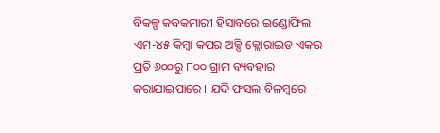ବିକଳ୍ପ କବକମାରୀ ହିସାବରେ ଇଣ୍ଡୋଫିଲ ଏମ-୪୫ କିମ୍ବା କପର ଅକ୍ସି କ୍ଲୋରାଇଡ ଏକର ପ୍ରତି ୬୦୦ରୁ ୮୦୦ ଗ୍ରାମ ବ୍ୟବହାର କରାଯାଇପାରେ । ଯଦି ଫସଲ ବିଳମ୍ବରେ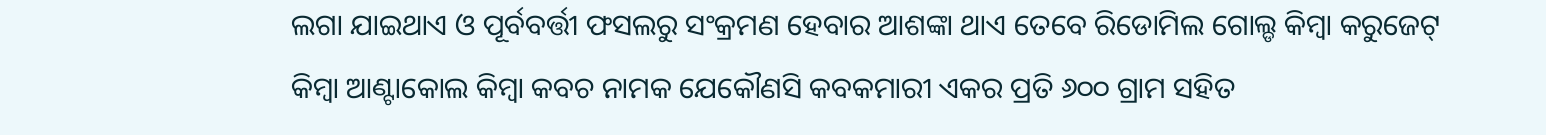ଲଗା ଯାଇଥାଏ ଓ ପୂର୍ବବର୍ତ୍ତୀ ଫସଲରୁ ସଂକ୍ରମଣ ହେବାର ଆଶଙ୍କା ଥାଏ ତେବେ ରିଡୋମିଲ ଗୋଲ୍ଡ କିମ୍ବା କରୁଜେଟ୍ କିମ୍ବା ଆଣ୍ଟାକୋଲ କିମ୍ବା କବଚ ନାମକ ଯେକୌଣସି କବକମାରୀ ଏକର ପ୍ରତି ୬୦୦ ଗ୍ରାମ ସହିତ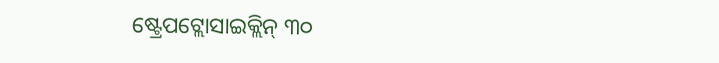ଷ୍ଟ୍ରେପଟ୍ଲୋସାଇକ୍ଲିନ୍ ୩୦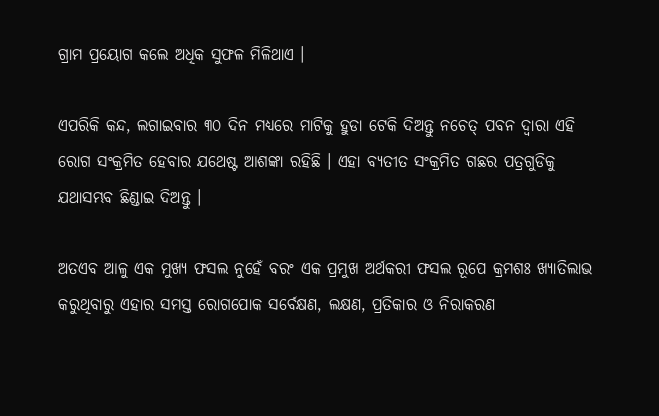ଗ୍ରାମ ପ୍ରୟୋଗ କଲେ ଅଧିକ ସୁଫଳ ମିଳିଥାଏ ।

ଏପରିକି କନ୍ଦ, ଲଗାଇବାର ୩୦ ଦିନ ମଧ୍ୟରେ ମାଟିକୁ ହୁଡା ଟେକି ଦିଅନ୍ତୁ ନଚେତ୍ ପବନ ଦ୍ଵାରା ଏହି ରୋଗ ସଂକ୍ରମିତ ହେବାର ଯଥେଷ୍ଟ ଆଶଙ୍କା ରହିଛି । ଏହା ବ୍ୟତୀତ ସଂକ୍ରମିତ ଗଛର ପତ୍ରଗୁଡିକୁ ଯଥାସମ୍ଭବ ଛିଣ୍ଡାଇ ଦିଅନ୍ତୁ ।

ଅତଏବ ଆଳୁ ଏକ ମୁଖ୍ୟ ଫସଲ ନୁହେଁ ବରଂ ଏକ ପ୍ରମୁଖ ଅର୍ଥକରୀ ଫସଲ ରୂପେ କ୍ରମଶଃ ଖ୍ୟାତିଲାଭ କରୁଥିବାରୁ ଏହାର ସମସ୍ତ ରୋଗପୋକ ସର୍ବେକ୍ଷଣ, ଲକ୍ଷଣ, ପ୍ରତିକାର ଓ ନିରାକରଣ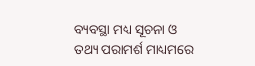ବ୍ୟବସ୍ଥା ମଧ୍ୟ ସୂଚନା ଓ ତଥ୍ୟ ପରାମର୍ଶ ମାଧ୍ୟମରେ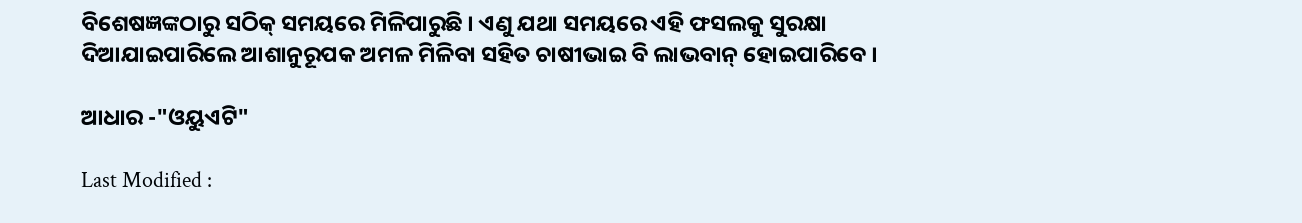ବିଶେଷଜ୍ଞଙ୍କଠାରୁ ସଠିକ୍ ସମୟରେ ମିଳିପାରୁଛି । ଏଣୁ ଯଥା ସମୟରେ ଏହି ଫସଲକୁ ସୁରକ୍ଷା ଦିଆଯାଇପାରିଲେ ଆଶାନୁରୂପକ ଅମଳ ମିଳିବା ସହିତ ଚାଷୀଭାଇ ବି ଲାଭବାନ୍ ହୋଇପାରିବେ ।

ଆଧାର -"ଓୟୁଏଟି"

Last Modified :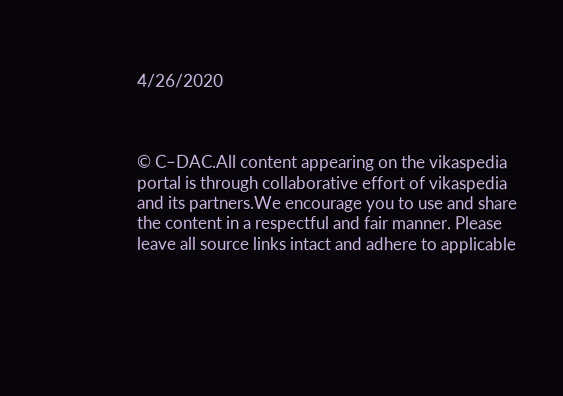4/26/2020



© C–DAC.All content appearing on the vikaspedia portal is through collaborative effort of vikaspedia and its partners.We encourage you to use and share the content in a respectful and fair manner. Please leave all source links intact and adhere to applicable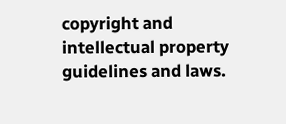copyright and intellectual property guidelines and laws.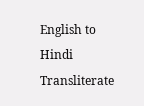English to Hindi Transliterate